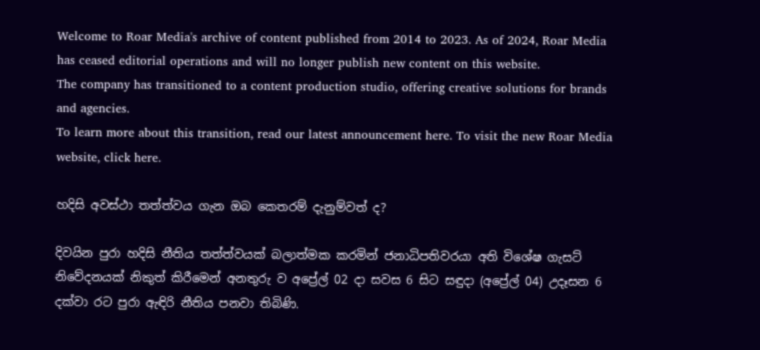Welcome to Roar Media's archive of content published from 2014 to 2023. As of 2024, Roar Media has ceased editorial operations and will no longer publish new content on this website.
The company has transitioned to a content production studio, offering creative solutions for brands and agencies.
To learn more about this transition, read our latest announcement here. To visit the new Roar Media website, click here.

හදිසි අවස්ථා තත්ත්වය ගැන ඔබ කෙතරම් දැනුම්වත් ද?

දිවයින පුරා හදිසි නීතිය තත්ත්වයක් බලාත්මක කරමින් ජනාධිපතිවරයා අති විශේෂ ගැසට් නිවේදනයක් නිකුත් කිරීමෙන් අනතුරු ව අප්‍රේල් 02 දා සවස 6 සිට සඳුදා (අප්‍රේල් 04) උදෑසන 6 දක්වා රට පුරා ඇඳිරි නීතිය පනවා තිබිණි.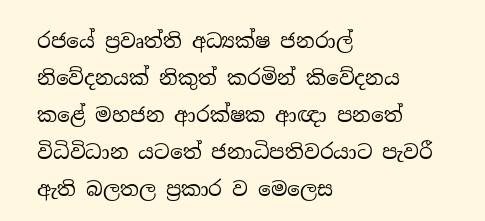රජයේ ප්‍රවෘත්ති අධ්‍යක්ෂ ජනරාල් නිවේදනයක් නිකුත් කරමින් කිවේදනය කළේ මහජන ආරක්ෂක ආඥා පනතේ විධිවිධාන යටතේ ජනාධිපතිවරයාට පැවරී ඇති බලතල ප්‍රකාර ව මෙලෙස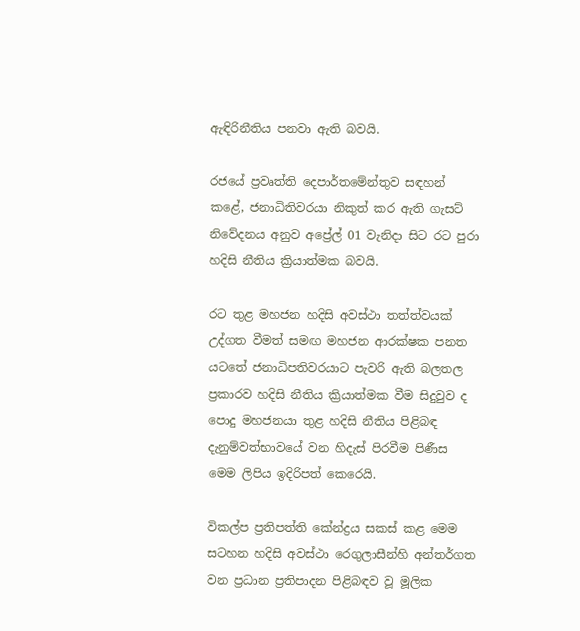ඇඳිරිනීතිය පනවා ඇති බවයි.

රජයේ ප්‍රවෘත්ති දෙපාර්තමේන්තුව සඳහන් කළේ, ජනාධිතිවරයා නිකුත් කර ඇති ගැසට් නිවේදනය අනුව අප්‍රේල් 01 වැනිදා සිට රට පුරා හදිසි නීතිය ක්‍රියාත්මක බවයි.

රට තුළ මහජන හදිසි අවස්ථා තත්ත්වයක් උද්ගත වීමත් සමඟ මහජන ආරක්ෂක පනත යටතේ ජනාධිපතිවරයාට පැවරි ඇති බලතල ප්‍රකාරව හදිසි නීතිය ක්‍රියාත්මක වීම සිදුවුව ද පොදු මහජනයා තුළ හදිසි නීතිය පිළිබඳ දැනුම්වත්භාවයේ වන හිදැස් පිරවීම පිණීස මෙම ලිපිය ඉදිරිපත් කෙරෙයි.

විකල්ප ප්‍රතිපත්ති කේන්ද්‍රය සකස් කළ මෙම සටහන හදිසි අවස්ථා රෙගුලාසීන්හි අන්තර්ගත වන ප්‍රධාන ප්‍රතිපාදන පිළිබඳව වූ මූලික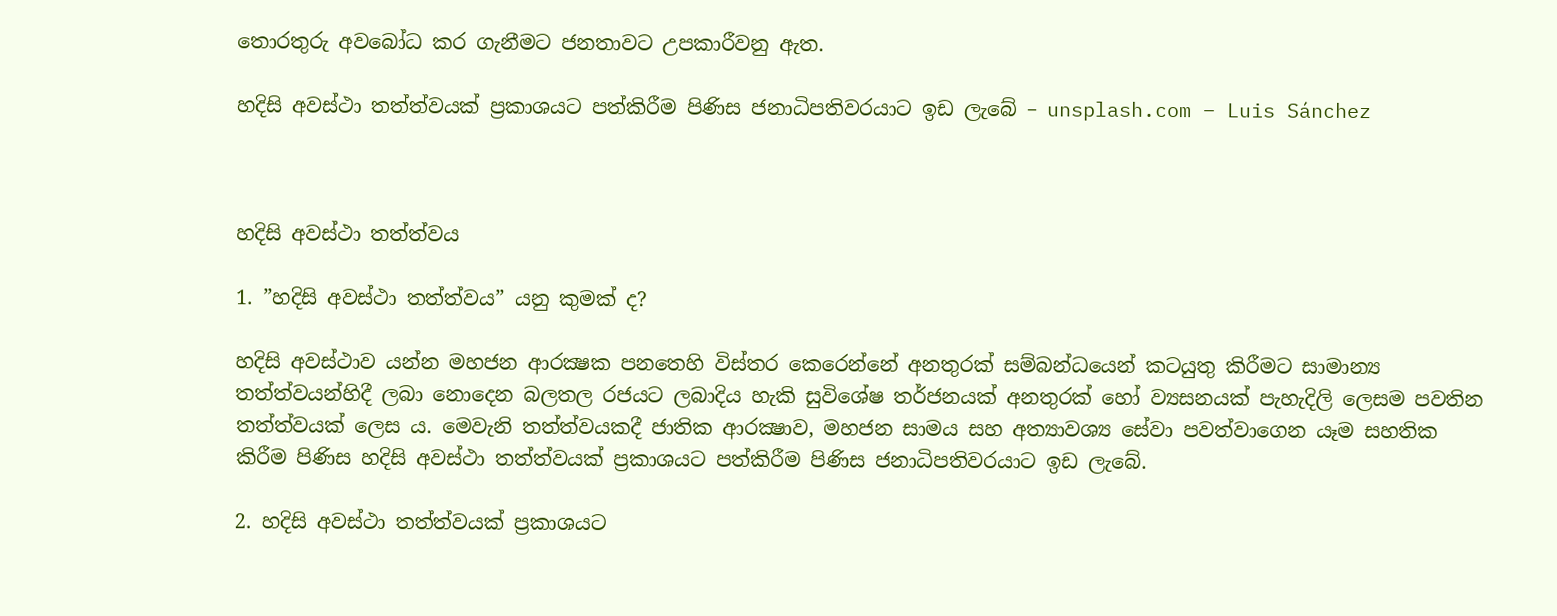තොරතුරු අවබෝධ කර ගැනීමට ජනතාවට උපකාරීවනු ඇත.

හදිසි අවස්ථා තත්ත්වයක් ප්‍රකාශයට පත්කිරීම පිණිස ජනාධිපතිවරයාට ඉඩ ලැබේ – unsplash.com – Luis Sánchez



හදිසි අවස්ථා තත්ත්වය

1. ”හදිසි අවස්ථා තත්ත්වය” යනු කුමක් ද?

හදිසි අවස්ථාව යන්න මහජන ආරක්‍ෂක පනතෙහි විස්තර කෙරෙන්නේ අනතුරක් සම්බන්ධයෙන් කටයුතු කිරීමට සාමාන්‍ය තත්ත්වයන්හිදී ලබා නොදෙන බලතල රජයට ලබාදිය හැකි සුවිශේෂ තර්ජනයක් අනතුරක් හෝ ව්‍යසනයක් පැහැදිලි ලෙසම පවතින තත්ත්වයක් ලෙස ය. මෙවැනි තත්ත්වයකදී ජාතික ආරක්‍ෂාව, මහජන සාමය සහ අත්‍යාවශ්‍ය සේවා පවත්වාගෙන යෑම සහතික කිරීම පිණිස හදිසි අවස්ථා තත්ත්වයක් ප්‍රකාශයට පත්කිරීම පිණිස ජනාධිපතිවරයාට ඉඩ ලැබේ.

2. හදිසි අවස්ථා තත්ත්වයක් ප්‍රකාශයට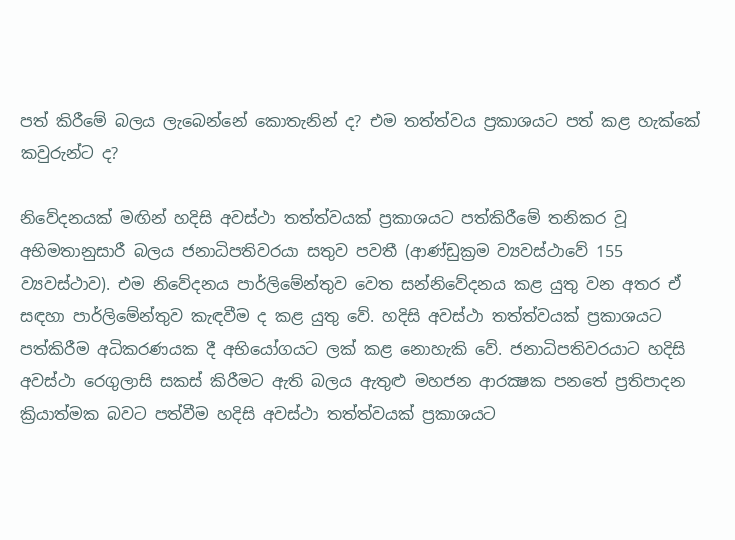පත් කිරීමේ බලය ලැබෙන්නේ කොතැනින් ද? එම තත්ත්වය ප්‍රකාශයට පත් කළ හැක්කේ කවුරුන්ට ද?

නිවේදනයක් මඟින් හදිසි අවස්ථා තත්ත්වයක් ප්‍රකාශයට පත්කිරීමේ තනිකර වූ අභිමතානුසාරී බලය ජනාධිපතිවරයා සතුව පවතී (ආණ්ඩුක්‍රම ව්‍යවස්ථාවේ 155 ව්‍යවස්ථාව). එම නිවේදනය පාර්ලිමේන්තුව වෙත සන්නිවේදනය කළ යුතු වන අතර ඒ සඳහා පාර්ලිමේන්තුව කැඳවීම ද කළ යුතු වේ. හදිසි අවස්ථා තත්ත්වයක් ප්‍රකාශයට පත්කිරීම අධිකරණයක දී අභියෝගයට ලක් කළ නොහැකි වේ. ජනාධිපතිවරයාට හදිසි අවස්ථා රෙගුලාසි සකස් කිරීමට ඇති බලය ඇතුළු මහජන ආරක්‍ෂක පනතේ ප්‍රතිපාදන ක්‍රියාත්මක බවට පත්වීම හදිසි අවස්ථා තත්ත්වයක් ප්‍රකාශයට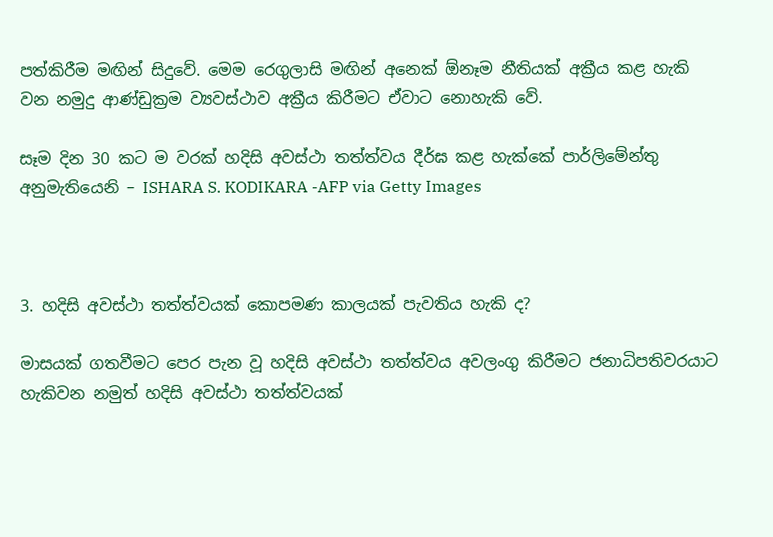පත්කිරීම මඟින් සිදුවේ. මෙම රෙගුලාසි මඟින් අනෙක් ඕනෑම නීතියක් අක්‍රීය කළ හැකි වන නමුදු ආණ්ඩුක්‍රම ව්‍යවස්ථාව අක්‍රීය කිරීමට ඒවාට නොහැකි වේ.

සෑම දින 30 කට ම වරක් හදිසි අවස්ථා තත්ත්වය දීර්ඝ කළ හැක්කේ පාර්ලිමේන්තු අනුමැතියෙනි – ISHARA S. KODIKARA -AFP via Getty Images



3. හදිසි අවස්ථා තත්ත්වයක් කොපමණ කාලයක් පැවතිය හැකි ද?

මාසයක් ගතවීමට පෙර පැන වූ හදිසි අවස්ථා තත්ත්වය අවලංගු කිරීමට ජනාධිපතිවරයාට හැකිවන නමුත් හදිසි අවස්ථා තත්ත්වයක්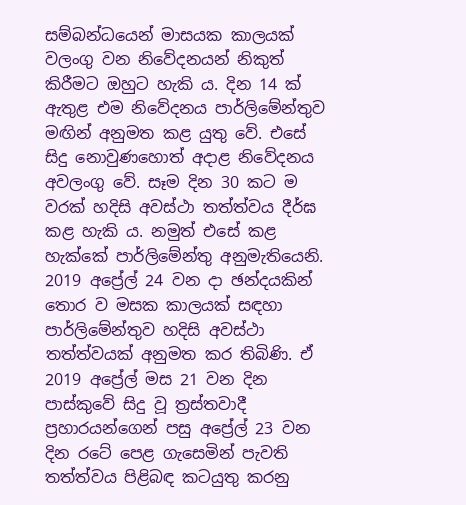සම්බන්ධයෙන් මාසයක කාලයක් වලංගු වන නිවේදනයන් නිකුත් කිරීමට ඔහුට හැකි ය. දින 14 ක් ඇතුළ එම නිවේදනය පාර්ලිමේන්තුව මඟින් අනුමත කළ යුතු වේ. එසේ සිදු නොවුණහොත් අදාළ නිවේදනය අවලංගු වේ. සෑම දින 30 කට ම වරක් හදිසි අවස්ථා තත්ත්වය දීර්ඝ කළ හැකි ය. නමුත් එසේ කළ හැක්කේ පාර්ලිමේන්තු අනුමැතියෙනි. 2019 අප්‍රේල් 24 වන දා ඡන්දයකින් තොර ව මසක කාලයක් සඳහා පාර්ලිමේන්තුව හදිසි අවස්ථා තත්ත්වයක් අනුමත කර තිබිණි. ඒ 2019 අප්‍රේල් මස 21 වන දින පාස්කුවේ සිදු වූ ත්‍රස්තවාදී ප්‍රහාරයන්ගෙන් පසු අප්‍රේල් 23 වන දින රටේ පෙළ ගැසෙමින් පැවති තත්ත්වය පිළිබඳ කටයුතු කරනු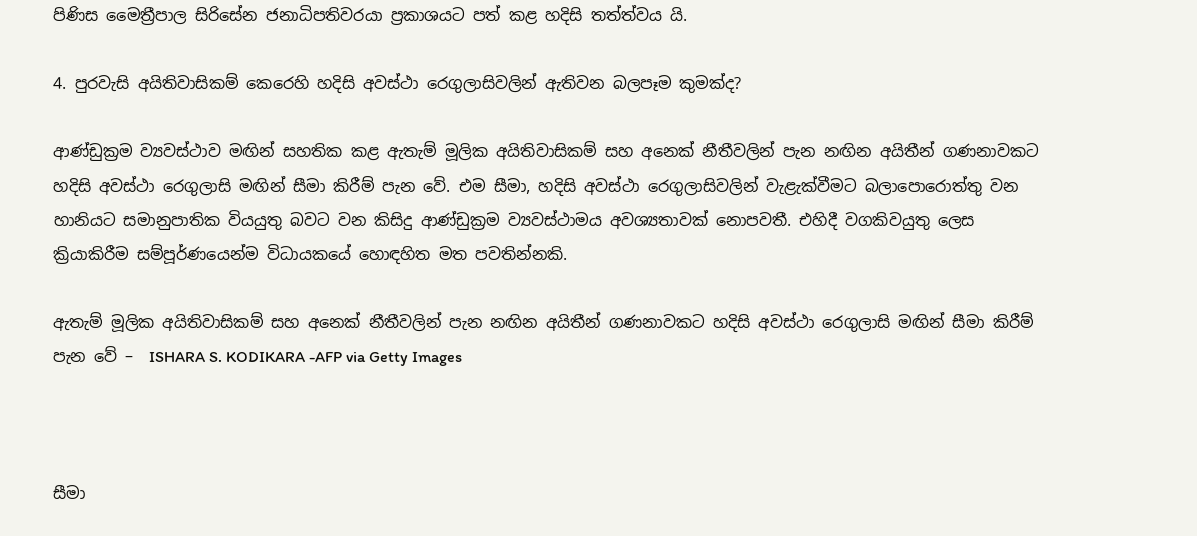පිණිස මෛත්‍රීපාල සිරිසේන ජනාධිපතිවරයා ප්‍රකාශයට පත් කළ හදිසි තත්ත්වය යි.

4. පුරවැසි අයිතිවාසිකම් කෙරෙහි හදිසි අවස්ථා රෙගුලාසිවලින් ඇතිවන බලපෑම කුමක්ද?

ආණ්ඩුක්‍රම ව්‍යවස්ථාව මඟින් සහතික කළ ඇතැම් මූලික අයිතිවාසිකම් සහ අනෙක් නීතීවලින් පැන නඟින අයිතීන් ගණනාවකට හදිසි අවස්ථා රෙගුලාසි මඟින් සීමා කිරීම් පැන වේ. එම සීමා, හදිසි අවස්ථා රෙගුලාසිවලින් වැළැක්වීමට බලාපොරොත්තු වන හානියට සමානුපාතික වියයුතු බවට වන කිසිදු ආණ්ඩුක්‍රම ව්‍යවස්ථාමය අවශ්‍යතාවක් නොපවතී. එහිදී වගකිවයුතු ලෙස ක්‍රියාකිරීම සම්පූර්ණයෙන්ම විධායකයේ හොඳහිත මත පවතින්නකි.

ඇතැම් මූලික අයිතිවාසිකම් සහ අනෙක් නීතීවලින් පැන නඟින අයිතීන් ගණනාවකට හදිසි අවස්ථා රෙගුලාසි මඟින් සීමා කිරීම් පැන වේ –  ISHARA S. KODIKARA -AFP via Getty Images



සීමා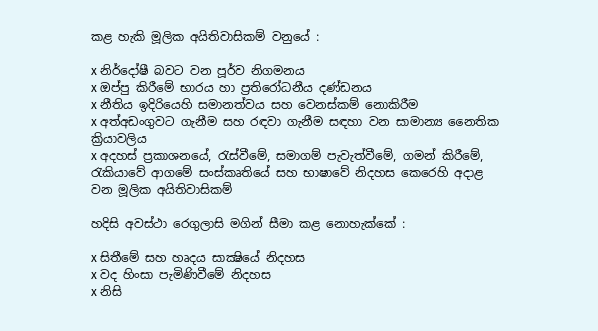කළ හැකි මූලික අයිතිවාසිකම් වනුයේ :

x නිර්දෝෂී බවට වන පූර්ව නිගමනය
x ඔප්පු කිරීමේ භාරය හා ප්‍රතිරෝධනීය දණ්ඩනය
x නීතිය ඉදිරියෙහි සමානත්වය සහ වෙනස්කම් නොකිරීම
x අත්අඩංගුවට ගැනීම සහ රඳවා ගැනීම සඳහා වන සාමාන්‍ය නෛතික ක්‍රියාවලිය
x අදහස් ප්‍රකාශනයේ, රැස්වීමේ, සමාගම් පැවැත්වීමේ, ගමන් කිරීමේ, රැකියාවේ ආගමේ සංස්කෘතියේ සහ භාෂාවේ නිදහස කෙරෙහි අදාළ වන මූලික අයිතිවාසිකම්

හදිසි අවස්ථා රෙගුලාසි මගින් සීමා කළ නොහැක්කේ :

x සිතීමේ සහ හෘදය සාක්‍ෂියේ නිදහස
x වද හිංසා පැමිණිවීමේ නිදහස
x නිසි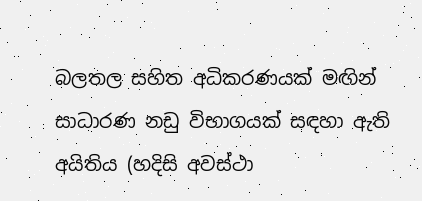බලතල සහිත අධිකරණයක් මඟින් සාධාරණ නඩු විභාගයක් සඳහා ඇති අයිතිය (හදිසි අවස්ථා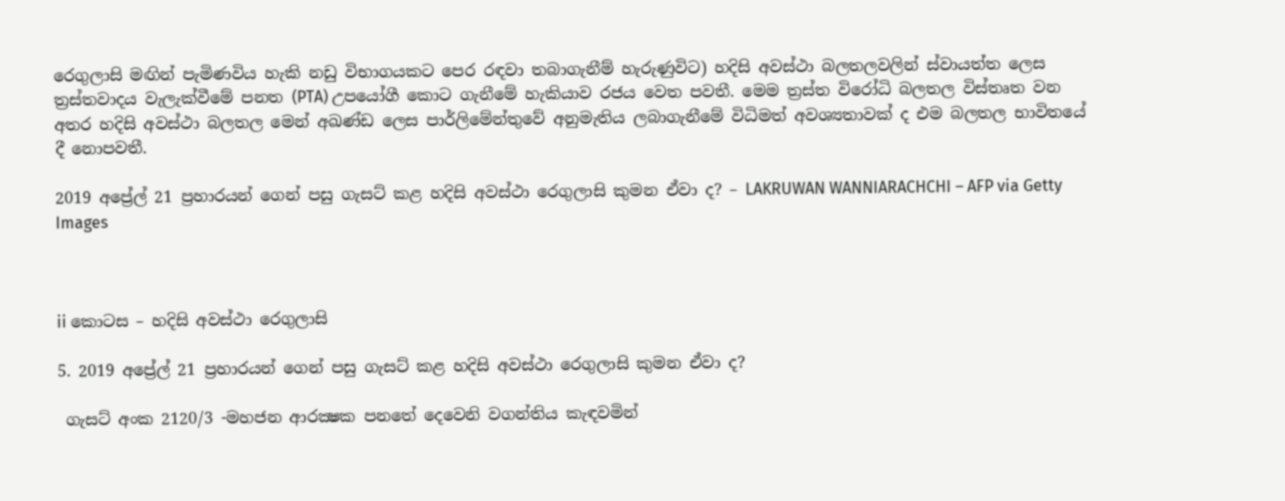රෙගුලාසි මඟින් පැමිණවිය හැකි නඩු විභාගයකට පෙර රඳවා තබාගැනීම් හැරුණුවිට) හදිසි අවස්ථා බලතලවලින් ස්වායත්ත ලෙස ත්‍රස්තවාදය වැලැක්වීමේ පනත (PTA) උපයෝගී කොට ගැනීමේ හැකියාව රජය වෙත පවතී. මෙම ත්‍රස්ත විරෝධි බලතල විස්තෘත වන අතර හදිසි අවස්ථා බලතල මෙන් අඛණ්ඩ ලෙස පාර්ලිමේන්තුවේ අනුමැතිය ලබාගැනීමේ විධිමත් අවශ්‍යතාවක් ද එම බලතල භාවිතයේ දී නොපවතී.

2019 අප්‍රේල් 21 ප්‍රහාරයන් ගෙන් පසු ගැසට් කළ හදිසි අවස්ථා රෙගුලාසි කුමන ඒවා ද? – LAKRUWAN WANNIARACHCHI – AFP via Getty Images



ii කොටස – හදිසි අවස්ථා රෙගුලාසි

5. 2019 අප්‍රේල් 21 ප්‍රහාරයන් ගෙන් පසු ගැසට් කළ හදිසි අවස්ථා රෙගුලාසි කුමන ඒවා ද?

 ගැසට් අංක 2120/3 -මහජන ආරක්‍ෂක පනතේ දෙවෙනි වගන්තිය කැඳවමින්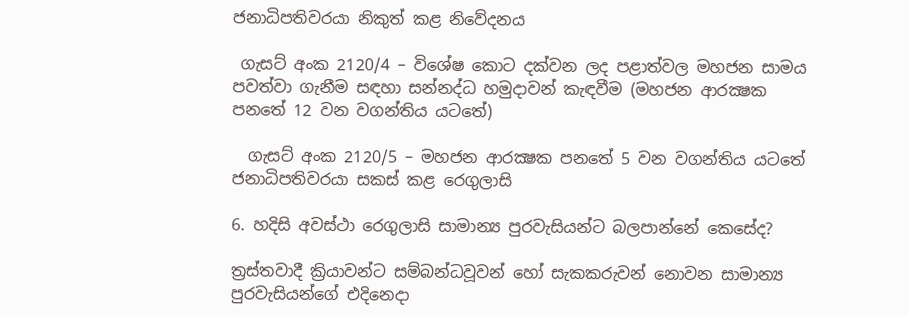ජනාධිපතිවරයා නිකුත් කළ නිවේදනය

 ගැසට් අංක 2120/4 – විශේෂ කොට දක්වන ලද පළාත්වල මහජන සාමය පවත්වා ගැනීම සඳහා සන්නද්ධ හමුදාවන් කැඳවීම (මහජන ආරක්‍ෂක පනතේ 12 වන වගන්තිය යටතේ)

  ගැසට් අංක 2120/5 – මහජන ආරක්‍ෂක පනතේ 5 වන වගන්තිය යටතේ ජනාධිපතිවරයා සකස් කළ රෙගුලාසි

6. හදිසි අවස්ථා රෙගුලාසි සාමාන්‍ය පුරවැසියන්ට බලපාන්නේ කෙසේද?

ත්‍රස්තවාදී ක්‍රියාවන්ට සම්බන්ධවූවන් හෝ සැකකරුවන් නොවන සාමාන්‍ය පුරවැසියන්ගේ එදිනෙදා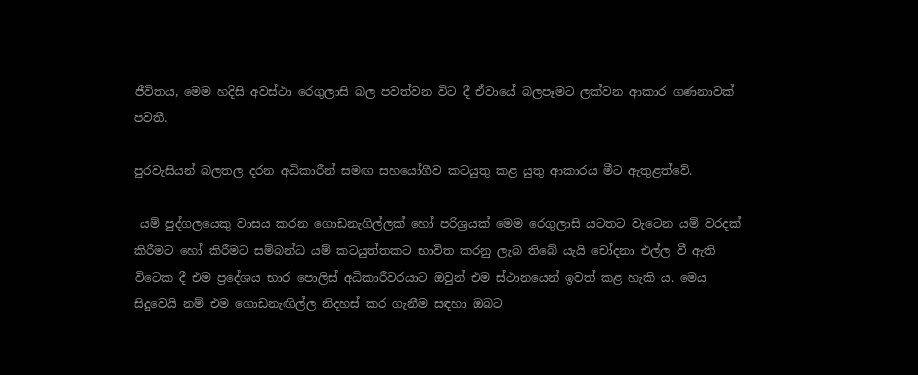ජීවිතය, මෙම හදිසි අවස්ථා රෙගුලාසි බල පවත්වන විට දී ඒවායේ බලපෑමට ලක්වන ආකාර ගණනාවක් පවතී.

පුරවැසියන් බලතල දරන අධිකාරීන් සමඟ සහයෝගීව කටයුතු කළ යුතු ආකාරය මීට ඇතුළත්වේ.

 යම් පුද්ගලයෙකු වාසය කරන ගොඩනැගිල්ලක් හෝ පරිශ්‍රයක් මෙම රෙගුලාසි යටතට වැටෙන යම් වරදක් කිරීමට හෝ කිරීමට සම්බන්ධ යම් කටයුත්තකට භාවිත කරනු ලැබ තිබේ යැයි චෝදනා එල්ල වී ඇති විටෙක දී එම ප්‍රදේශය භාර පොලිස් අධිකාරීවරයාට ඔවුන් එම ස්ථානයෙන් ඉවත් කළ හැකි ය. මෙය සිදුවෙයි නම් එම ගොඩනැඟිල්ල නිදහස් කර ගැනීම සඳහා ඔබට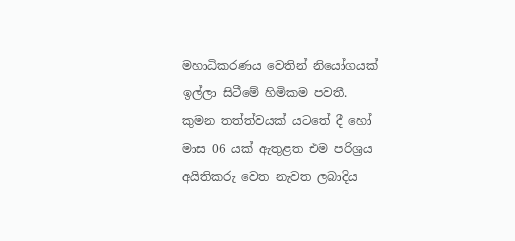මහාධිකරණය වෙතින් නියෝගයක් ඉල්ලා සිටීමේ හිමිකම පවතී.
කුමන තත්ත්වයක් යටතේ දී හෝ මාස 06 යක් ඇතුළත එම පරිශ්‍රය අයිතිකරු වෙත නැවත ලබාදිය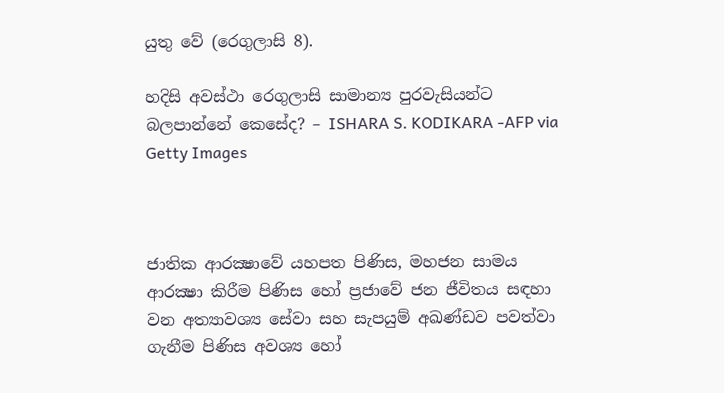යුතු වේ (රෙගුලාසි 8).

හදිසි අවස්ථා රෙගුලාසි සාමාන්‍ය පුරවැසියන්ට බලපාන්නේ කෙසේද? – ISHARA S. KODIKARA -AFP via Getty Images



ජාතික ආරක්‍ෂාවේ යහපත පිණිස, මහජන සාමය ආරක්‍ෂා කිරීම පිණිස හෝ ප්‍රජාවේ ජන ජීවිතය සඳහා වන අත්‍යාවශ්‍ය සේවා සහ සැපයුම් අඛණ්ඩව පවත්වා ගැනීම පිණිස අවශ්‍ය හෝ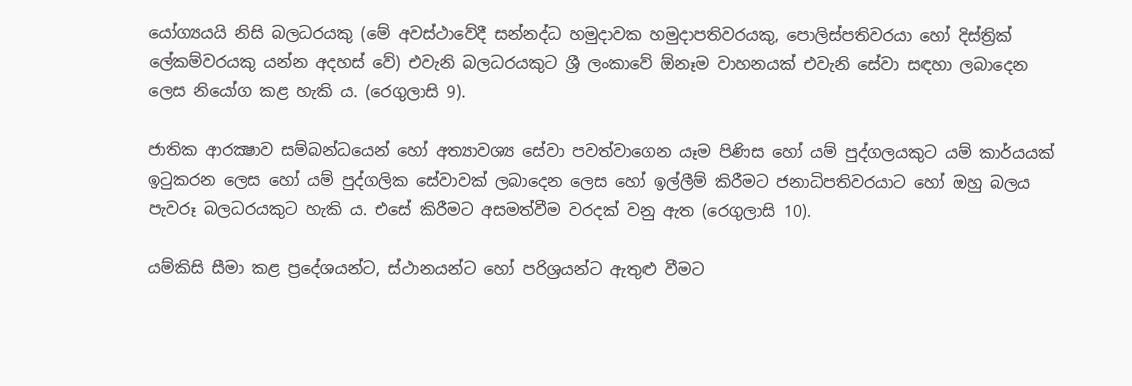යෝග්‍යයයි නිසි බලධරයකු (මේ අවස්ථාවේදී සන්නද්ධ හමුදාවක හමුදාපතිවරයකු, පොලිස්පතිවරයා හෝ දිස්ත්‍රික් ලේකම්වරයකු යන්න අදහස් වේ) එවැනි බලධරයකුට ශ්‍රී ලංකාවේ ඕනෑම වාහනයක් එවැනි සේවා සඳහා ලබාදෙන ලෙස නියෝග කළ හැකි ය. (රෙගුලාසි 9).

ජාතික ආරක්‍ෂාව සම්බන්ධයෙන් හෝ අත්‍යාවශ්‍ය සේවා පවත්වාගෙන යෑම පිණිස හෝ යම් පුද්ගලයකුට යම් කාර්යයක් ඉටුකරන ලෙස හෝ යම් පුද්ගලික සේවාවක් ලබාදෙන ලෙස හෝ ඉල්ලීම් කිරීමට ජනාධිපතිවරයාට හෝ ඔහු බලය පැවරූ බලධරයකුට හැකි ය. එසේ කිරීමට අසමත්වීම වරදක් වනු ඇත (රෙගුලාසි 10).

යම්කිසි සීමා කළ ප්‍රදේශයන්ට, ස්ථානයන්ට හෝ පරිශ්‍රයන්ට ඇතුළු වීමට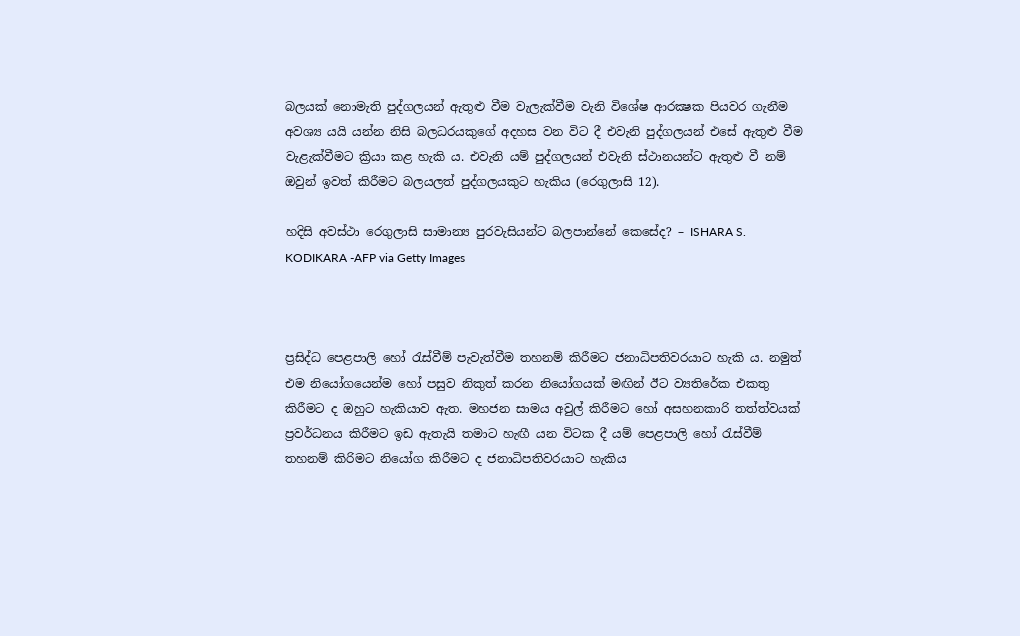බලයක් නොමැති පුද්ගලයන් ඇතුළු වීම වැලැක්වීම වැනි විශේෂ ආරක්‍ෂක පියවර ගැනීම අවශ්‍ය යයි යන්න නිසි බලධරයකුගේ අදහස වන විට දී එවැනි පුද්ගලයන් එසේ ඇතුළු වීම වැළැක්වීමට ක්‍රියා කළ හැකි ය. එවැනි යම් පුද්ගලයන් එවැනි ස්ථානයන්ට ඇතුළු වී නම් ඔවුන් ඉවත් කිරීමට බලයලත් පුද්ගලයකුට හැකිය (රෙගුලාසි 12).

හදිසි අවස්ථා රෙගුලාසි සාමාන්‍ය පුරවැසියන්ට බලපාන්නේ කෙසේද? – ISHARA S. KODIKARA -AFP via Getty Images



ප්‍රසිද්ධ පෙළපාලි හෝ රැස්වීම් පැවැත්වීම තහනම් කිරීමට ජනාධිපතිවරයාට හැකි ය. නමුත් එම නියෝගයෙන්ම හෝ පසුව නිකුත් කරන නියෝගයක් මඟින් ඊට ව්‍යතිරේක එකතු කිරීමට ද ඔහුට හැකියාව ඇත. මහජන සාමය අවුල් කිරීමට හෝ අසහනකාරි තත්ත්වයක් ප්‍රවර්ධනය කිරීමට ඉඩ ඇතැයි තමාට හැඟී යන විටක දී යම් පෙළපාලි හෝ රැස්වීම් තහනම් කිරිමට නියෝග කිරීමට ද ජනාධිපතිවරයාට හැකිය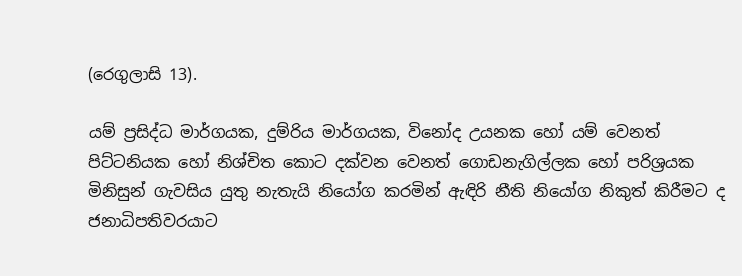(රෙගුලාසි 13).

යම් ප්‍රසිද්ධ මාර්ගයක, දුම්රිය මාර්ගයක, විනෝද උයනක හෝ යම් වෙනත් පිට්ටනියක හෝ නිශ්චිත කොට දක්වන වෙනත් ගොඩනැගිල්ලක හෝ පරිශ්‍රයක මිනිසුන් ගැවසිය යුතු නැතැයි නියෝග කරමින් ඇඳිරි නීති නියෝග නිකුත් කිරීමට ද ජනාධිපතිවරයාට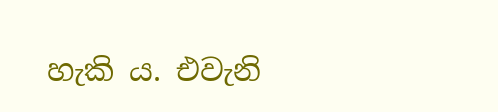හැකි ය. එවැනි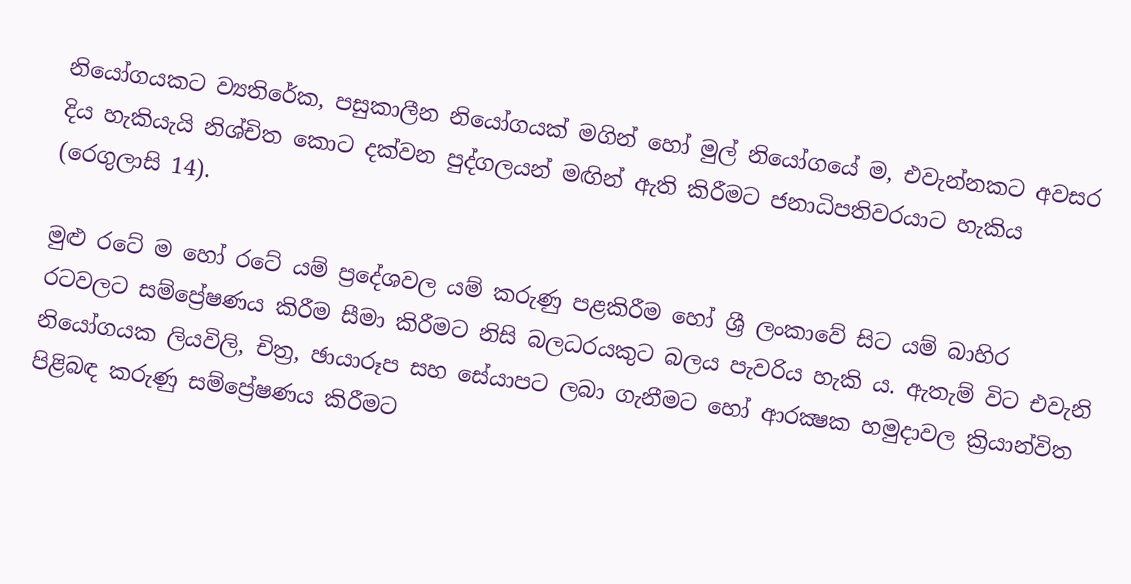නියෝගයකට ව්‍යතිරේක, පසුකාලීන නියෝගයක් මගින් හෝ මුල් නියෝගයේ ම, එවැන්නකට අවසර දිය හැකියැයි නිශ්චිත කොට දක්වන පුද්ගලයන් මඟින් ඇති කිරීමට ජනාධිපතිවරයාට හැකිය (රෙගුලාසි 14).

මුළු රටේ ම හෝ රටේ යම් ප්‍රදේශවල යම් කරුණු පළකිරීම හෝ ශ්‍රී ලංකාවේ සිට යම් බාහිර රටවලට සම්ප්‍රේෂණය කිරීම සීමා කිරීමට නිසි බලධරයකුට බලය පැවරිය හැකි ය. ඇතැම් විට එවැනි නියෝගයක ලියවිලි, චිත්‍ර, ඡායාරූප සහ සේයාපට ලබා ගැනීමට හෝ ආරක්‍ෂක හමුදාවල ක්‍රියාන්විත පිළිබඳ කරුණු සම්ප්‍රේෂණය කිරීමට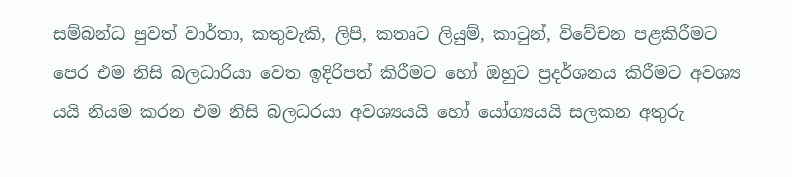සම්බන්ධ පුවත් වාර්තා, කතුවැකි, ලිපි, කතෘට ලියුම්, කාටුන්, විවේචන පළකිරීමට පෙර එම නිසි බලධාරියා වෙත ඉදිරිපත් කිරීමට හෝ ඔහුට ප්‍රදර්ශනය කිරීමට අවශ්‍ය යයි නියම කරන එම නිසි බලධරයා අවශ්‍යයයි හෝ යෝග්‍යයයි සලකන අතුරු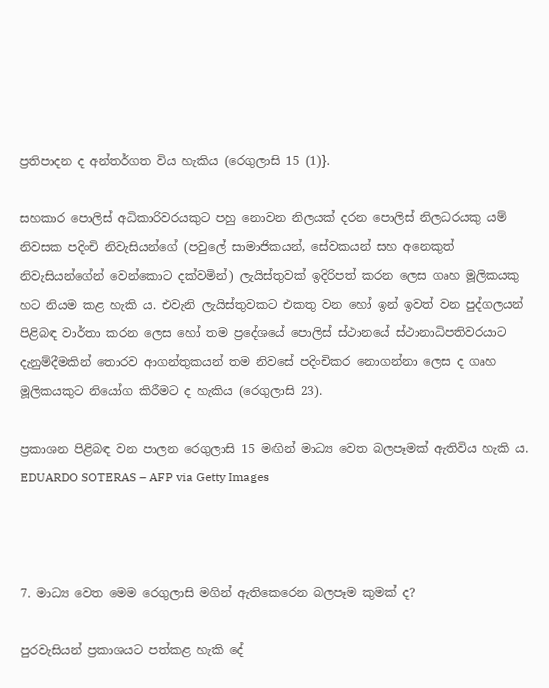ප්‍රතිපාදන ද අන්තර්ගත විය හැකිය (රෙගුලාසි 15 (1)}.

සහකාර පොලිස් අධිකාරිවරයකුට පහු නොවන නිලයක් දරන පොලිස් නිලධරයකු යම් නිවසක පදිංචි නිවැසියන්ගේ (පවුලේ සාමාජිකයන්, සේවකයන් සහ අනෙකුත් නිවැසියන්ගේන් වෙන්කොට දක්වමින්) ලැයිස්තුවක් ඉදිරිපත් කරන ලෙස ගෘහ මූලිකයකු හට නියම කළ හැකි ය. එවැනි ලැයිස්තුවකට එකතු වන හෝ ඉන් ඉවත් වන පුද්ගලයන් පිළිබඳ වාර්තා කරන ලෙස හෝ තම ප්‍රදේශයේ පොලිස් ස්ථානයේ ස්ථානාධිපතිවරයාට දැනුම්දීමකින් තොරව ආගන්තුකයන් තම නිවසේ පදිංචිකර නොගන්නා ලෙස ද ගෘහ මූලිකයකුට නියෝග කිරීමට ද හැකිය (රෙගුලාසි 23).

ප්‍රකාශන පිළිබඳ වන පාලන රෙගුලාසි 15 මඟින් මාධ්‍ය වෙත බලපෑමක් ඇතිවිය හැකි ය.  EDUARDO SOTERAS – AFP via Getty Images



7. මාධ්‍ය වෙත මෙම රෙගුලාසි මගින් ඇතිකෙරෙන බලපෑම කුමක් ද?

පුරවැසියන් ප්‍රකාශයට පත්කළ හැකි දේ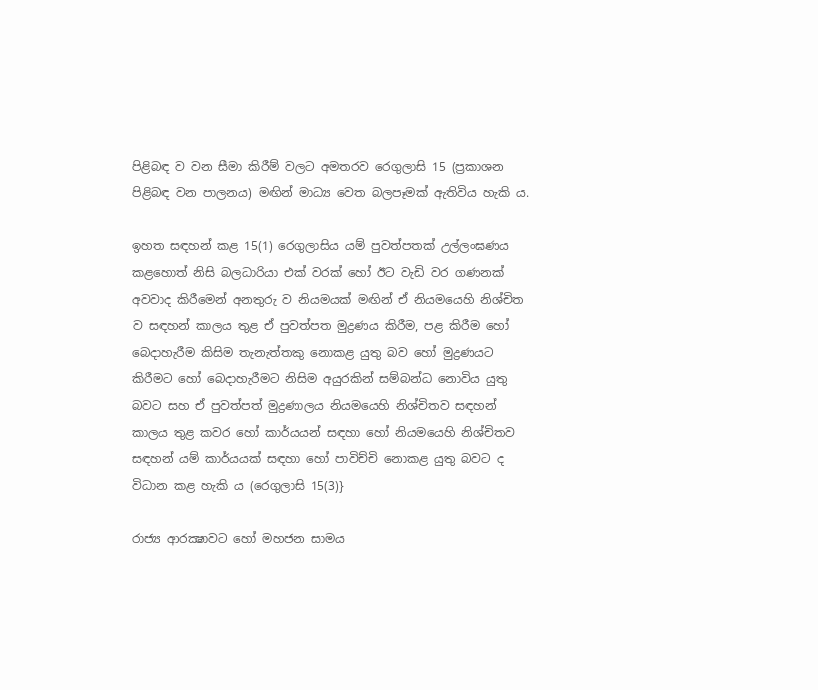පිළිබඳ ව වන සීමා කිරීම් වලට අමතරව රෙගුලාසි 15 (ප්‍රකාශන පිළිබඳ වන පාලනය) මඟින් මාධ්‍ය වෙත බලපෑමක් ඇතිවිය හැකි ය.

ඉහත සඳහන් කළ 15(1) රෙගුලාසිය යම් පුවත්පතක් උල්ලංඝණය කළහොත් නිසි බලධාරියා එක් වරක් හෝ ඊට වැඩි වර ගණනක් අවවාද කිරීමෙන් අනතුරු ව නියමයක් මඟින් ඒ නියමයෙහි නිශ්චිත ව සඳහන් කාලය තුළ ඒ පුවත්පත මුද්‍රණය කිරීම, පළ කිරීම හෝ බෙදාහැරීම කිසිම තැනැත්තකු නොකළ යුතු බව හෝ මුද්‍රණයට කිරීමට හෝ බෙදාහැරීමට නිසිම අයුරකින් සම්බන්ධ නොවිය යුතු බවට සහ ඒ පුවත්පත් මුද්‍රණාලය නියමයෙහි නිශ්චිතව සඳහන් කාලය තුළ කවර හෝ කාර්යයන් සඳහා හෝ නියමයෙහි නිශ්චිතව සඳහන් යම් කාර්යයක් සඳහා හෝ පාවිච්චි නොකළ යුතු බවට ද විධාන කළ හැකි ය (රෙගුලාසි 15(3)}

රාජ්‍ය ආරක්‍ෂාවට හෝ මහජන සාමය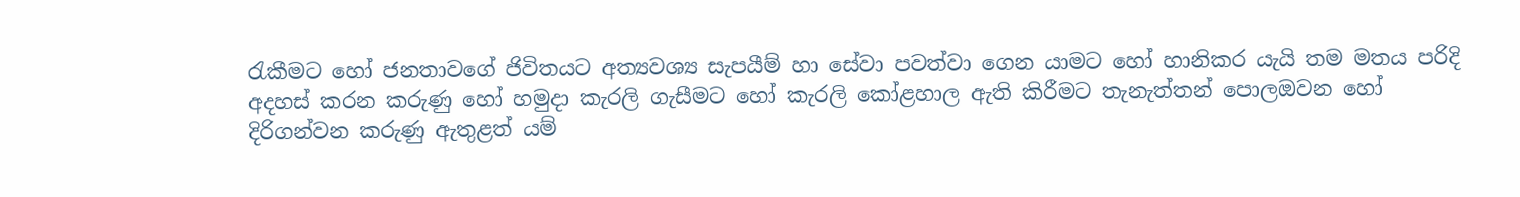රැකීමට හෝ ජනතාවගේ ජිවිතයට අත්‍යවශ්‍ය සැපයීම් හා සේවා පවත්වා ගෙන යාමට හෝ හානිකර යැයි තම මතය පරිදි අදහස් කරන කරුණු හෝ හමුදා කැරලි ගැසීමට හෝ කැරලි කෝළහාල ඇති කිරීමට තැනැත්තන් පොලඔවන හෝ දිරිගන්වන කරුණු ඇතුළත් යම්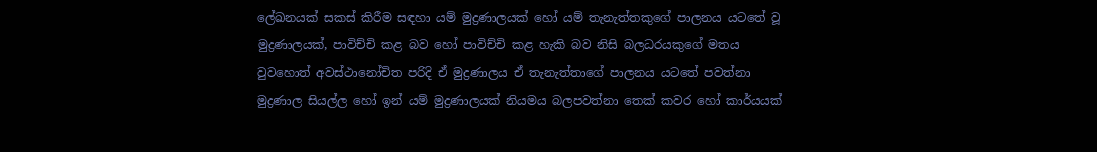ලේඛනයක් සකස් කිරීම සඳහා යම් මුද්‍රණාලයක් හෝ යම් තැනැත්තකුගේ පාලනය යටතේ වූ මුද්‍රණාලයක්, පාවිච්චි කළ බව හෝ පාවිච්චි කළ හැකි බව නිසි බලධරයකුගේ මතය වුවහොත් අවස්ථානෝචිත පරිදි ඒ මුද්‍රණාලය ඒ තැනැත්තාගේ පාලනය යටතේ පවත්නා මුද්‍රණාල සියල්ල හෝ ඉන් යම් මුද්‍රණාලයක් නියමය බලපවත්නා තෙක් කවර හෝ කාර්යයක්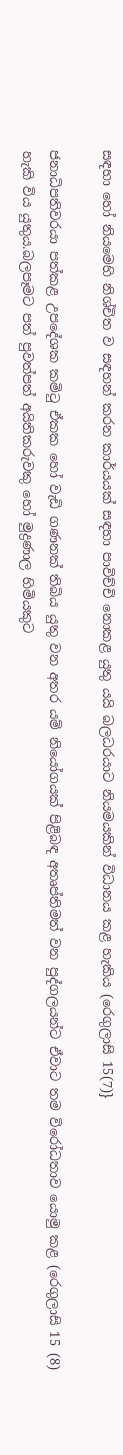සඳහා හෝ නියමෙහි නිශ්චිත ව සඳහන් කරන කාර්යයක් සඳහා පාවිච්චි නොකළ යුතු යයි බලධරයාට නියමයකින් විධානය කළ හැකිය (රෙගුලාසි 15(7)}

ජනාධිපතිවරයා පත්කළ උපදේශක කමිටු ඒකක හෝ වැඩි ගණනක් තිබිය යුතු වන අතර යම් නියෝගයක් පිළිබඳ අතෘප්තිමත් වන පුද්ගලයන්ට ඒවාට තම විරෝධතාව යොමු කළ (රෙගුලාසි 15 (8) හැකි විය යුතුය.බලපෑමට පත් පුවත්පත් අයිතිකරුවකු හෝ මුද්‍රණාල හිමියකුට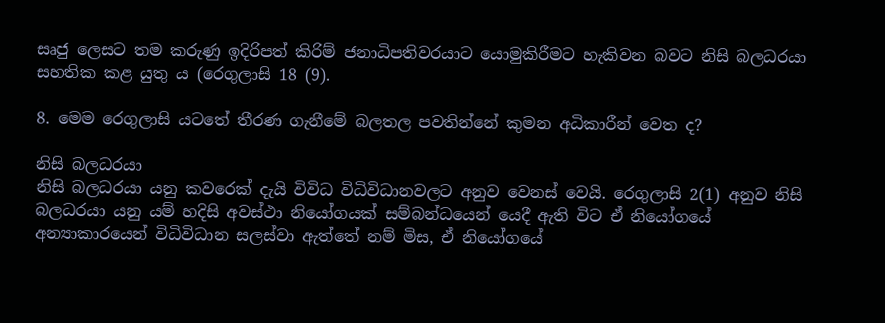සෘජු ලෙසට තම කරුණු ඉදිරිපත් කිරිම් ජනාධිපතිවරයාට යොමුකිරීමට හැකිවන බවට නිසි බලධරයා සහතික කළ යුතු ය (රෙගුලාසි 18 (9).

8. මෙම රෙගුලාසි යටතේ තීරණ ගැනීමේ බලතල පවතින්නේ කුමන අධිකාරීන් වෙත ද?

නිසි බලධරයා
නිසි බලධරයා යනු කවරෙක් දැයි විවිධ විධිවිධානවලට අනුව වෙනස් වෙයි. රෙගුලාසි 2(1) අනුව නිසි බලධරයා යනු යම් හදිසි අවස්ථා නියෝගයක් සම්බන්ධයෙන් යෙදී ඇති විට ඒ නියෝගයේ අන්‍යාකාරයෙන් විධිවිධාන සලස්වා ඇත්තේ නම් මිස, ඒ නියෝගයේ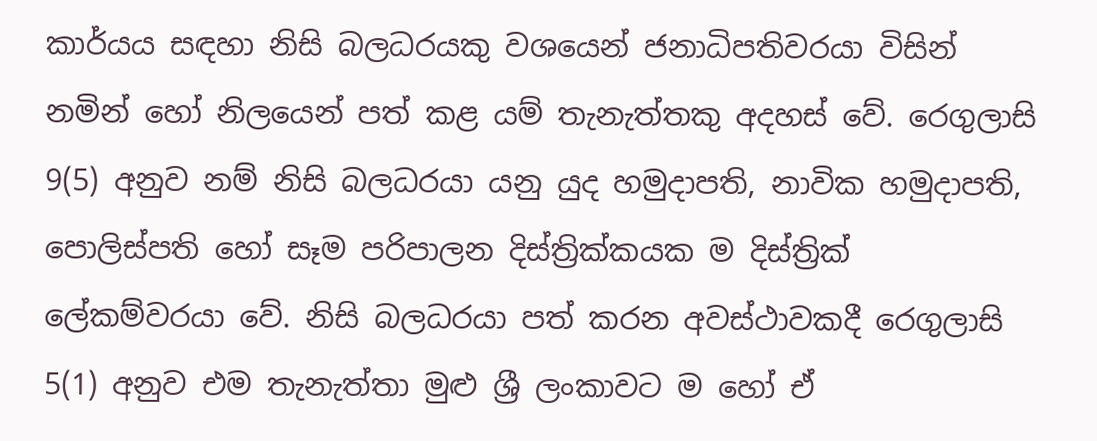කාර්යය සඳහා නිසි බලධරයකු වශයෙන් ජනාධිපතිවරයා විසින් නමින් හෝ නිලයෙන් පත් කළ යම් තැනැත්තකු අදහස් වේ. රෙගුලාසි 9(5) අනුව නම් නිසි බලධරයා යනු යුද හමුදාපති, නාවික හමුදාපති, පොලිස්පති හෝ සෑම පරිපාලන දිස්ත්‍රික්කයක ම දිස්ත්‍රික් ලේකම්වරයා වේ. නිසි බලධරයා පත් කරන අවස්ථාවකදී රෙගුලාසි 5(1) අනුව එම තැනැත්තා මුළු ශ්‍රී ලංකාවට ම හෝ ඒ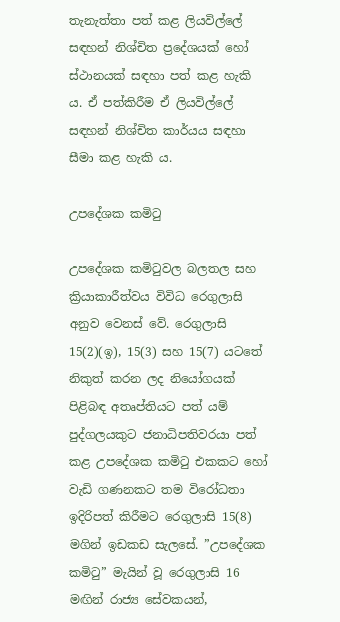තැනැත්තා පත් කළ ලියවිල්ලේ සඳහන් නිශ්චිත ප්‍රදේශයක් හෝ ස්ථානයක් සඳහා පත් කළ හැකි ය. ඒ පත්කිරීම ඒ ලියවිල්ලේ සඳහන් නිශ්චිත කාර්යය සඳහා සීමා කළ හැකි ය.

උපදේශක කමිටු

උපදේශක කමිටුවල බලතල සහ ක්‍රියාකාරීත්වය විවිධ රෙගුලාසි අනුව වෙනස් වේ. රෙගුලාසි 15(2)(ඉ), 15(3) සහ 15(7) යටතේ නිකුත් කරන ලද නියෝගයක් පිළිබඳ අතෘප්තියට පත් යම් පුද්ගලයකුට ජනාධිපතිවරයා පත් කළ උපදේශක කමිටු එකකට හෝ වැඩි ගණනකට තම විරෝධතා ඉදිරිපත් කිරීමට රෙගුලාසි 15(8) මගින් ඉඩකඩ සැලසේ. ”උපදේශක කමිටු” මැයින් වූ රෙගුලාසි 16 මඟින් රාජ්‍ය සේවකයන්,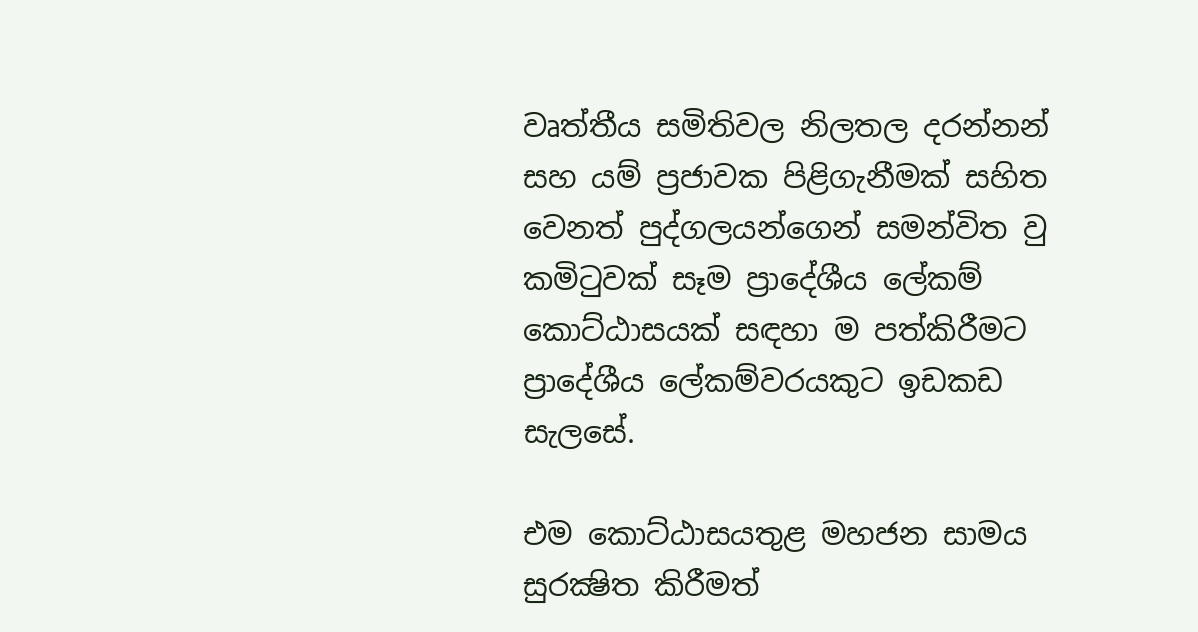වෘත්තීය සමිතිවල නිලතල දරන්නන් සහ යම් ප්‍රජාවක පිළිගැනීමක් සහිත වෙනත් පුද්ගලයන්ගෙන් සමන්විත වු කමිටුවක් සෑම ප්‍රාදේශීය ලේකම් කොට්ඨාසයක් සඳහා ම පත්කිරීමට ප්‍රාදේශීය ලේකම්වරයකුට ඉඩකඩ සැලසේ.

එම කොට්ඨාසයතුළ මහජන සාමය සුරක්‍ෂිත කිරීමත්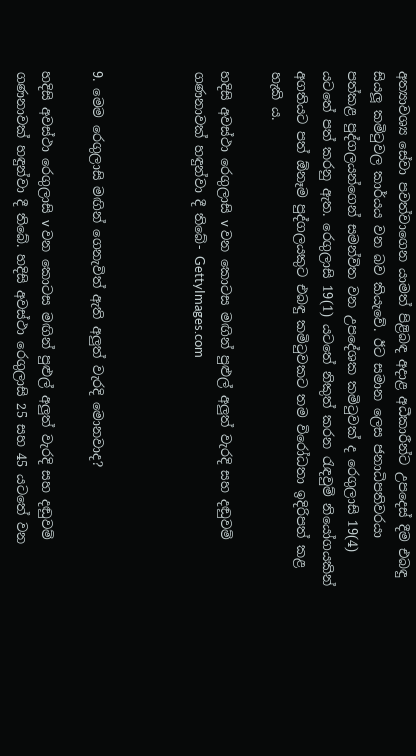අත්‍යාවශ්‍ය සේවා පවත්වාගෙන යාමත් පිළිබඳ අදාළ අධීකාරීන්ට උපදෙස් දීම එබඳු සියලූ කමිටුවල කාර්යය වන බව කියැවේ. ඊට සමාන ලෙස ජනාධිපතිවරයා පත්කළ පුද්ගලයන්ගෙන් සමන්විත වන උපදේශක කමිටුවක් ද රෙගුලාසි 19(4) යටතේ පත් කරනු ඇත. රෙගුලාසි 19(1) යටතේ නිකුත් කරන රැඳවුම් නියෝගයකින් අගතියට පත් ඕනෑම පුද්ගලයකුට එබඳු කමිටුවකට තම විරෝධතා ඉදිරිපත් කළ හැකි ය.

හදිසි අවස්ථා රෙගුලාසි v වන කොටස මඟින් පුළුල් අලුත් වැරදි සහ දඬුවම් ගණනාවක් හඳුන්වා දී තිබේ- GettyImages.com



9. මෙම රෙගුලාසි මඟින් ගෙනැවිත් ඇති අලුත් වැරදි මොනවාද?

හදිසි අවස්ථා රෙගුලාසි v වන කොටස මඟින් පුළුල් අලුත් වැරදි සහ දඬුවම් ගණනාවක් හඳුන්වා දී තිබේ. හදිසි අවස්ථා රෙගුලාසි 25 සහ 45 යටතේ වන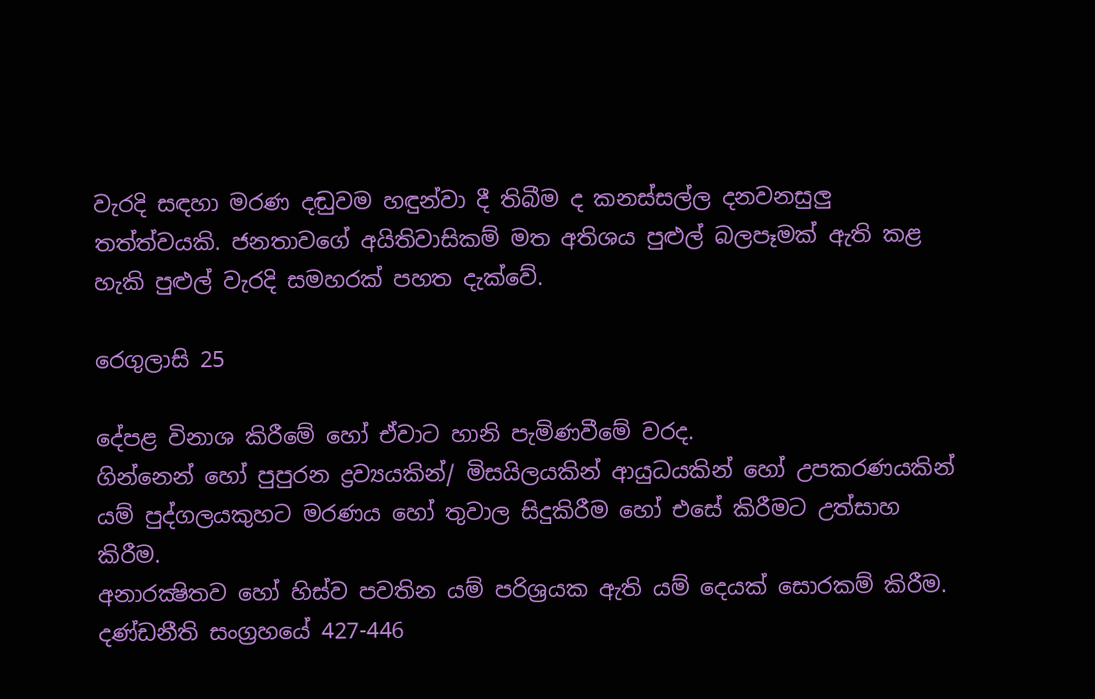වැරදි සඳහා මරණ දඬුවම හඳුන්වා දී තිබීම ද කනස්සල්ල දනවනසුලු තත්ත්වයකි. ජනතාවගේ අයිතිවාසිකම් මත අතිශය පුළුල් බලපෑමක් ඇති කළ හැකි පුළුල් වැරදි සමහරක් පහත දැක්වේ.

රෙගුලාසි 25

දේපළ විනාශ කිරීමේ හෝ ඒවාට හානි පැමිණවීමේ වරද.
ගින්නෙන් හෝ පුපුරන ද්‍රව්‍යයකින්/ මිසයිලයකින් ආයුධයකින් හෝ උපකරණයකින් යම් පුද්ගලයකුහට මරණය හෝ තුවාල සිදුකිරීම හෝ එසේ කිරීමට උත්සාහ කිරීම.
අනාරක්‍ෂිතව හෝ හිස්ව පවතින යම් පරිශ්‍රයක ඇති යම් දෙයක් සොරකම් කිරීම.
දණ්ඩනීති සංග්‍රහයේ 427-446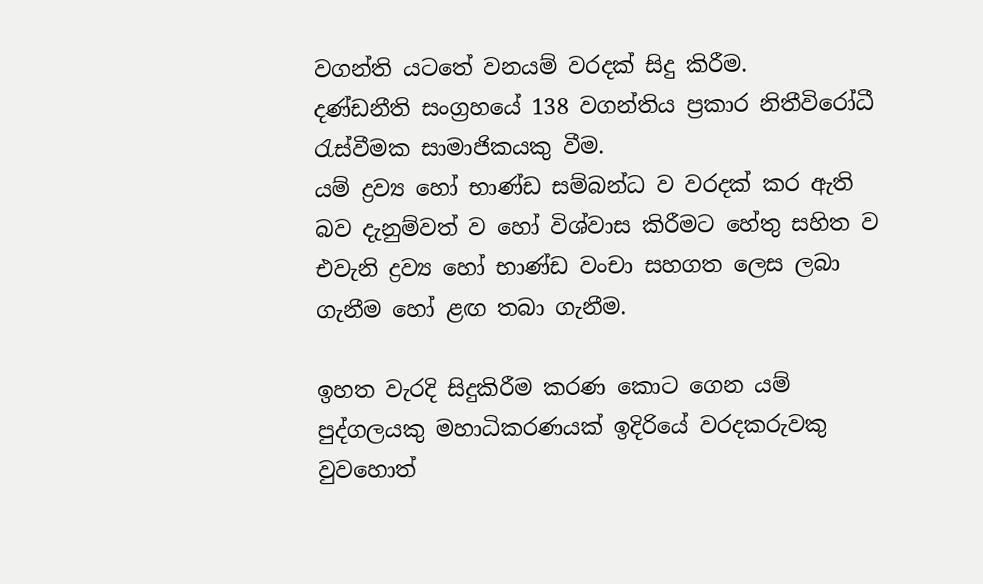වගන්ති යටතේ වනයම් වරදක් සිදු කිරීම.
දණ්ඩනීති සංග්‍රහයේ 138 වගන්තිය ප්‍රකාර නිතීවිරෝධී රැස්වීමක සාමාජිකයකු වීම.
යම් ද්‍රව්‍ය හෝ භාණ්ඩ සම්බන්ධ ව වරදක් කර ඇති බව දැනුම්වත් ව හෝ විශ්වාස කිරීමට හේතු සහිත ව එවැනි ද්‍රව්‍ය හෝ භාණ්ඩ වංචා සහගත ලෙස ලබා ගැනීම හෝ ළඟ තබා ගැනීම.

ඉහත වැරදි සිදුකිරීම කරණ කොට ගෙන යම් පුද්ගලයකු මහාධිකරණයක් ඉදිරියේ වරදකරුවකු වුවහොත්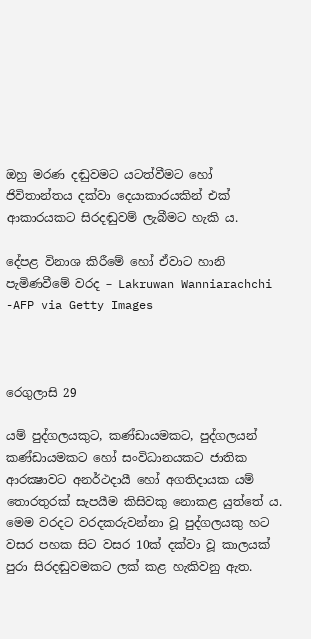ඔහු මරණ දඬුවමට යටත්වීමට හෝ ජිවිතාන්තය දක්වා දෙයාකාරයකින් එක් ආකාරයකට සිරදඬුවම් ලැබීමට හැකි ය.

දේපළ විනාශ කිරීමේ හෝ ඒවාට හානි පැමිණවීමේ වරද – Lakruwan Wanniarachchi -AFP via Getty Images



රෙගුලාසි 29

යම් පුද්ගලයකුට, කණ්ඩායමකට, පුද්ගලයන් කණ්ඩායමකට හෝ සංවිධානයකට ජාතික ආරක්‍ෂාවට අනර්ථදායී හෝ අගතිදායක යම් තොරතුරක් සැපයීම කිසිවකු නොකළ යුත්තේ ය. මෙම වරදට වරදකරුවන්නා වූ පුද්ගලයකු හට වසර පහක සිට වසර 10ක් දක්වා වූ කාලයක් පුරා සිරදඬුවමකට ලක් කළ හැකිවනු ඇත.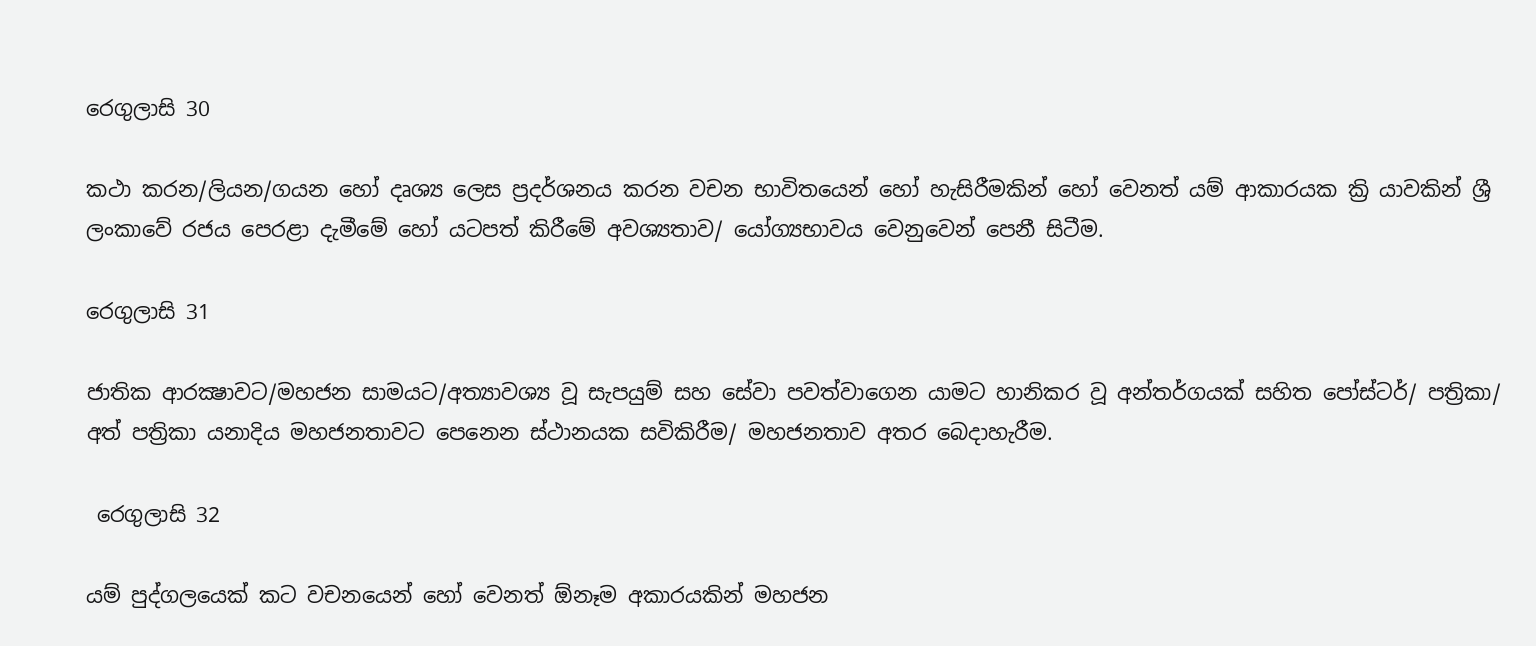රෙගුලාසි 30

කථා කරන/ලියන/ගයන හෝ දෘශ්‍ය ලෙස ප්‍රදර්ශනය කරන වචන භාවිතයෙන් හෝ හැසිරීමකින් හෝ වෙනත් යම් ආකාරයක ක්‍රි යාවකින් ශ්‍රී ලංකාවේ රජය පෙරළා දැමීමේ හෝ යටපත් කිරීමේ අවශ්‍යතාව/ යෝග්‍යභාවය වෙනුවෙන් පෙනී සිටීම.

රෙගුලාසි 31

ජාතික ආරක්‍ෂාවට/මහජන සාමයට/අත්‍යාවශ්‍ය වූ සැපයුම් සහ සේවා පවත්වාගෙන යාමට හානිකර වූ අන්තර්ගයක් සහිත පෝස්ටර්/ පත්‍රිකා/ අත් පත්‍රිකා යනාදිය මහජනතාවට පෙනෙන ස්ථානයක සවිකිරීම/ මහජනතාව අතර බෙදාහැරීම.

 රෙගුලාසි 32

යම් පුද්ගලයෙක් කට වචනයෙන් හෝ වෙනත් ඕනෑම අකාරයකින් මහජන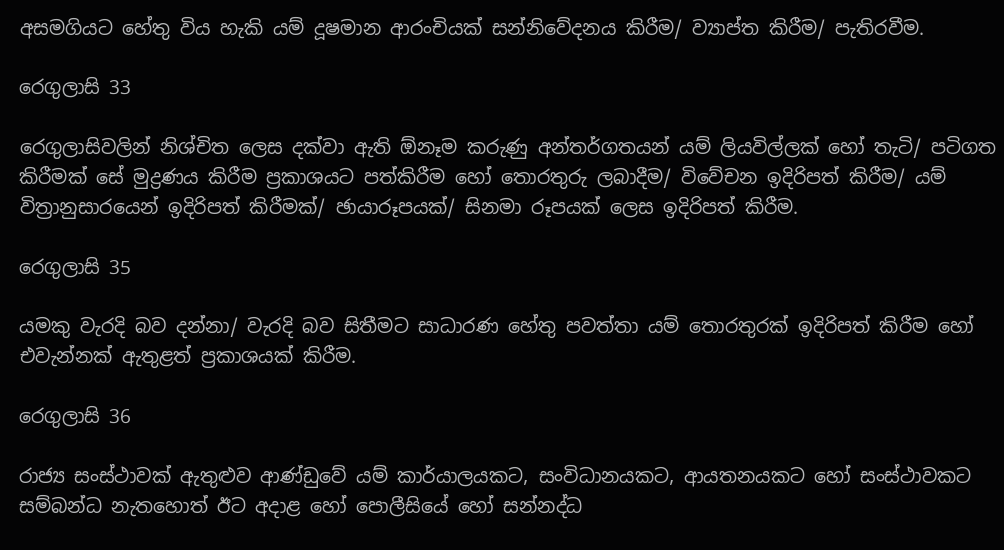අසමගියට හේතු විය හැකි යම් දූෂමාන ආරංචියක් සන්නිවේදනය කිරීම/ ව්‍යාප්ත කිරීම/ පැතිරවීම.

රෙගුලාසි 33

රෙගුලාසිවලින් නිශ්චිත ලෙස දක්වා ඇති ඕනෑම කරුණු අන්තර්ගතයන් යම් ලියවිල්ලක් හෝ තැටි/ පටිගත කිරීමක් සේ මුද්‍රණය කිරීම ප්‍රකාශයට පත්කිරීම හෝ තොරතුරු ලබාදීම/ විවේචන ඉදිරිපත් කිරීම/ යම් විත්‍රානුසාරයෙන් ඉදිරිපත් කිරීමක්/ ඡායාරූපයක්/ සිනමා රූපයක් ලෙස ඉදිරිපත් කිරීම.

රෙගුලාසි 35

යමකු වැරදි බව දන්නා/ වැරදි බව සිතීමට සාධාරණ හේතු පවත්තා යම් තොරතුරක් ඉදිරිපත් කිරීම හෝ එවැන්නක් ඇතුළත් ප්‍රකාශයක් කිරීම.

රෙගුලාසි 36

රාජ්‍ය සංස්ථාවක් ඇතුළුව ආණ්ඩුවේ යම් කාර්යාලයකට, සංවිධානයකට, ආයතනයකට හෝ සංස්ථාවකට සම්බන්ධ නැතහොත් ඊට අදාළ හෝ පොලීසියේ හෝ සන්නද්ධ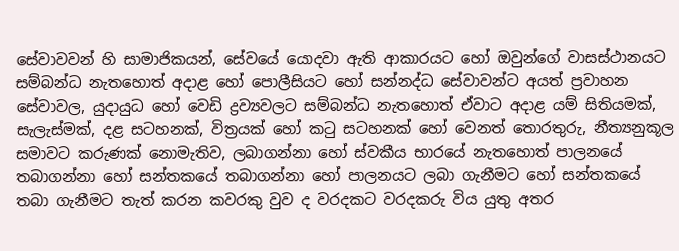සේවාවවන් හි සාමාජිකයන්, සේවයේ යොදවා ඇති ආකාරයට හෝ ඔවුන්ගේ වාසස්ථානයට සම්බන්ධ නැතහොත් අදාළ හෝ පොලීසියට හෝ සන්නද්ධ සේවාවන්ට අයත් ප්‍රවාහන සේවාවල, යුදායුධ හෝ වෙඩි ද්‍රව්‍යවලට සම්බන්ධ නැතහොත් ඒවාට අදාළ යම් සිතියමක්, සැලැස්මක්, දළ සටහනක්, විත්‍රයක් හෝ කටු සටහනක් හෝ වෙනත් තොරතුරු, නීත්‍යනුකූල සමාවට කරුණක් නොමැතිව, ලබාගන්නා හෝ ස්වකීය භාරයේ නැතහොත් පාලනයේ තබාගන්නා හෝ සන්තකයේ තබාගන්නා හෝ පාලනයට ලබා ගැනීමට හෝ සන්තකයේ තබා ගැනීමට තැත් කරන කවරකු වුව ද වරදකට වරදකරු විය යුතු අතර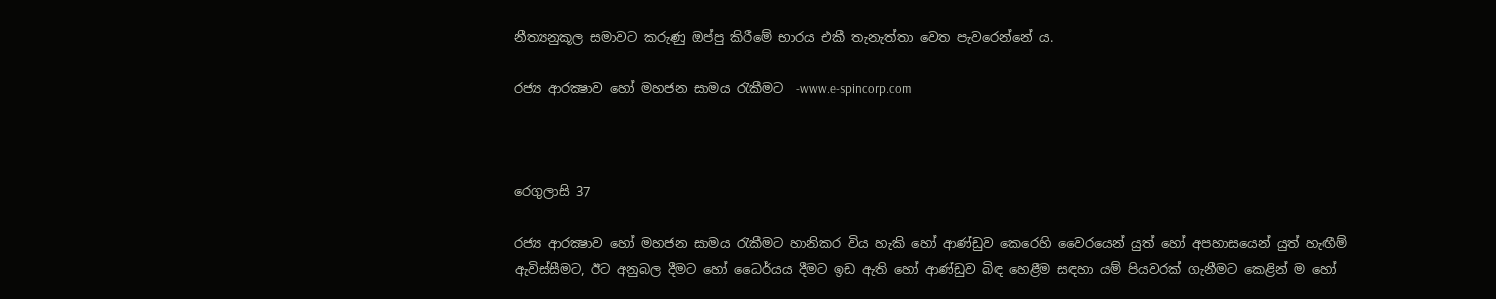නීත්‍යනුකූල සමාවට කරුණු ඔප්පු කිරීමේ භාරය එකී තැනැත්තා වෙත පැවරෙන්නේ ය.

රජ්‍ය ආරක්‍ෂාව හෝ මහජන සාමය රැකීමට  -www.e-spincorp.com



රෙගුලාසි 37

රජ්‍ය ආරක්‍ෂාව හෝ මහජන සාමය රැකීමට හානිකර විය හැකි හෝ ආණ්ඩුව කෙරෙහි වෛරයෙන් යුත් හෝ අපහාසයෙන් යුත් හැඟීම් ඇවිස්සීමට, ඊට අනුබල දීමට හෝ ධෛර්යය දීමට ඉඩ ඇති හෝ ආණ්ඩුව බිඳ හෙළීම සඳහා යම් පියවරක් ගැනීමට කෙළින් ම හෝ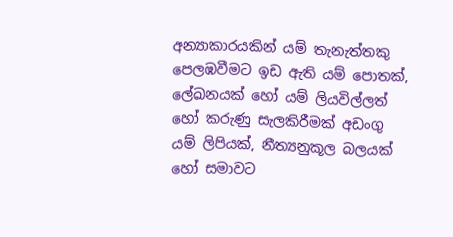අන්‍යාකාරයකින් යම් තැනැත්තකු පෙලඹවීමට ඉඩ ඇති යම් පොතක්, ලේඛනයක් හෝ යම් ලියවිල්ලත් හෝ කරුණු සැලකිරීමක් අඩංගු යම් ලිපියක්, නීත්‍යනුකූල බලයක් හෝ සමාවට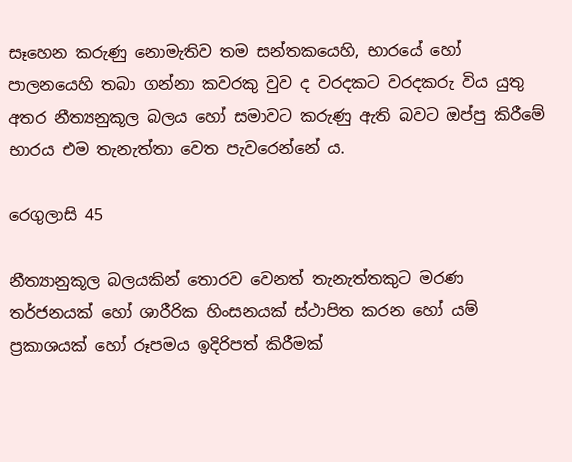සෑහෙන කරුණු නොමැතිව තම සන්තකයෙහි, භාරයේ හෝ පාලනයෙහි තබා ගන්නා කවරකු වුව ද වරදකට වරදකරු විය යුතු අතර නීත්‍යනුකූල බලය හෝ සමාවට කරුණු ඇති බවට ඔප්පු කිරීමේ භාරය එම තැනැත්තා වෙත පැවරෙන්නේ ය.

රෙගුලාසි 45

නීත්‍යානුකූල බලයකින් තොරව වෙනත් තැනැත්තකුට මරණ තර්ජනයක් හෝ ශාරීරික හිංසනයක් ස්ථාපිත කරන හෝ යම් ප්‍රකාශයක් හෝ රූපමය ඉදිරිපත් කිරීමක්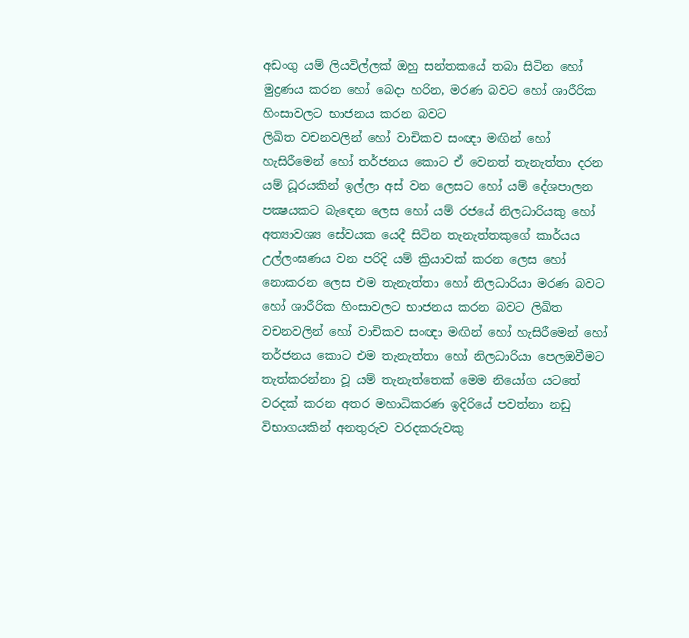අඩංගු යම් ලියවිල්ලක් ඔහු සන්තකයේ තබා සිටින හෝ මුද්‍රණය කරන හෝ බෙදා හරින, මරණ බවට හෝ ශාරීරික හිංසාවලට භාජනය කරන බවට
ලිඛිත වචනවලින් හෝ වාචිකව සංඥා මඟින් හෝ හැසිරීමෙන් හෝ තර්ජනය කොට ඒ වෙනත් තැනැත්තා දරන යම් ධූරයකින් ඉල්ලා අස් වන ලෙසට හෝ යම් දේශපාලන පක්‍ෂයකට බැඳෙන ලෙස හෝ යම් රජයේ නිලධාරියකු හෝ අත්‍යාවශ්‍ය සේවයක යෙදී සිටින තැනැත්තකුගේ කාර්යය උල්ලංඝණය වන පරිදි යම් ක්‍රියාවක් කරන ලෙස හෝ නොකරන ලෙස එම තැනැත්තා හෝ නිලධාරියා මරණ බවට හෝ ශාරීරික හිංසාවලට භාජනය කරන බවට ලිඛිත වචනවලින් හෝ වාචිකව සංඥා මඟින් හෝ හැසිරීමෙන් හෝ තර්ජනය කොට එම තැනැත්තා හෝ නිලධාරියා පෙලඔවීමට තැත්කරන්නා වූ යම් තැනැත්තෙක් මෙම නියෝග යටතේ වරදක් කරන අතර මහාධිකරණ ඉදිරියේ පවත්නා නඩු විභාගයකින් අනතුරුව වරදකරුවකු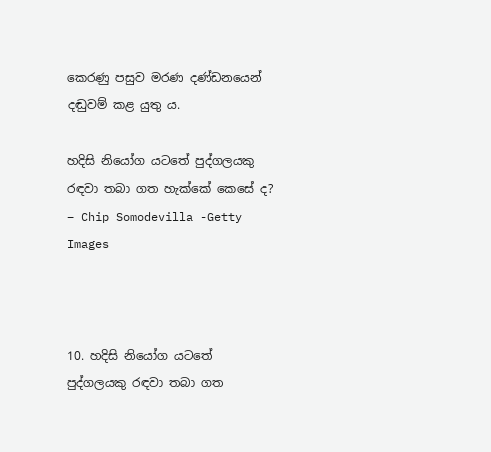කෙරණු පසුව මරණ දණ්ඩනයෙන් දඬුවම් කළ යුතු ය.

හදිසි නියෝග යටතේ පුද්ගලයකු රඳවා තබා ගත හැක්කේ කෙසේ ද? – Chip Somodevilla -Getty Images



10. හදිසි නියෝග යටතේ පුද්ගලයකු රඳවා තබා ගත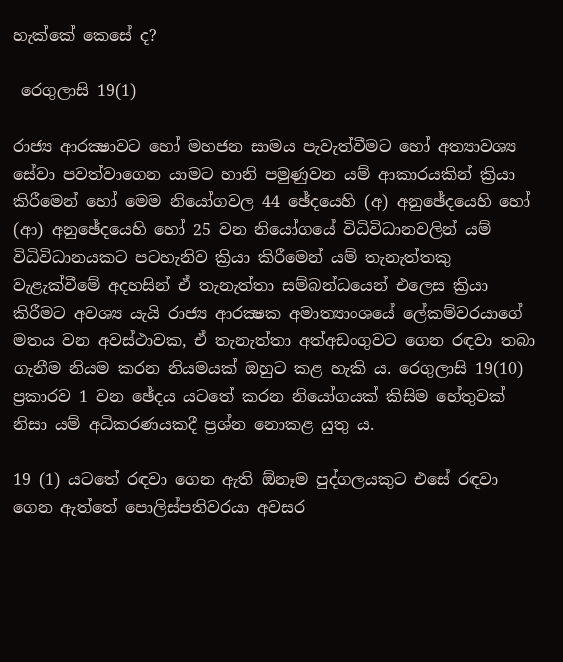හැක්කේ කෙසේ ද?

 රෙගුලාසි 19(1)

රාජ්‍ය ආරක්‍ෂාවට හෝ මහජන සාමය පැවැත්වීමට හෝ අත්‍යාවශ්‍ය සේවා පවත්වාගෙන යාමට හානි පමුණුවන යම් ආකාරයකින් ක්‍රියා කිරීමෙන් හෝ මෙම නියෝගවල 44 ඡේදයෙහි (අ) අනුඡේදයෙහි හෝ (ආ) අනුඡේදයෙහි හෝ 25 වන නියෝගයේ විධිවිධානවලින් යම් විධිවිධානයකට පටහැනිව ක්‍රියා කිරීමෙන් යම් තැනැත්තකු වැළැක්වීමේ අදහසින් ඒ තැනැත්තා සම්බන්ධයෙන් එලෙස ක්‍රියා කිරීමට අවශ්‍ය යැයි රාජ්‍ය ආරක්‍ෂක අමාත්‍යාංශයේ ලේකම්වරයාගේ මතය වන අවස්ථාවක, ඒ තැනැත්තා අත්අඩංගුවට ගෙන රඳවා තබා ගැනීම නියම කරන නියමයක් ඔහුට කළ හැකි ය. රෙගුලාසි 19(10) ප්‍රකාරව 1 වන ඡේදය යටතේ කරන නියෝගයක් කිසිම හේතුවක් නිසා යම් අධිකරණයකදී ප්‍රශ්න නොකළ යුතු ය.

19 (1) යටතේ රඳවා ගෙන ඇති ඕනෑම පුද්ගලයකුට එසේ රඳවා ගෙන ඇත්තේ පොලිස්පතිවරයා අවසර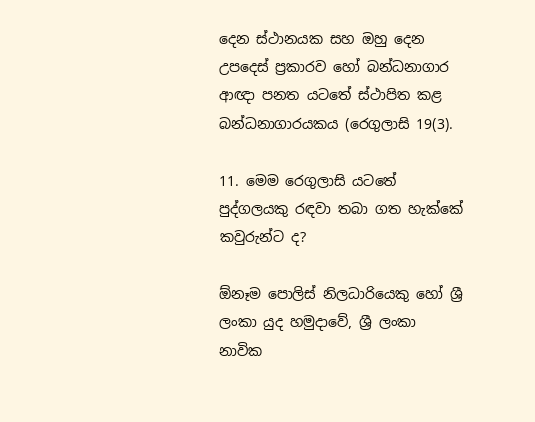දෙන ස්ථානයක සහ ඔහු දෙන උපදෙස් ප්‍රකාරව හෝ බන්ධනාගාර ආඥා පනත යටතේ ස්ථාපිත කළ බන්ධනාගාරයකය (රෙගුලාසි 19(3).

11. මෙම රෙගුලාසි යටතේ පුද්ගලයකු රඳවා තබා ගත හැක්කේ කවුරුන්ට ද?

ඕනෑම පොලිස් නිලධාරියෙකු හෝ ශ්‍රී ලංකා යුද හමුදාවේ, ශ්‍රී ලංකා නාවික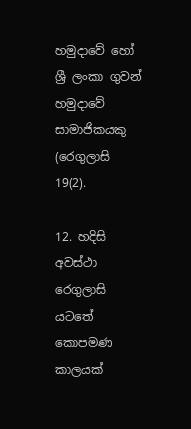හමුදාවේ හෝ ශ්‍රී ලංකා ගුවන් හමුදාවේ සාමාජිකයකු (රෙගුලාසි 19(2).

12. හදිසි අවස්ථා රෙගුලාසි යටතේ කොපමණ කාලයක්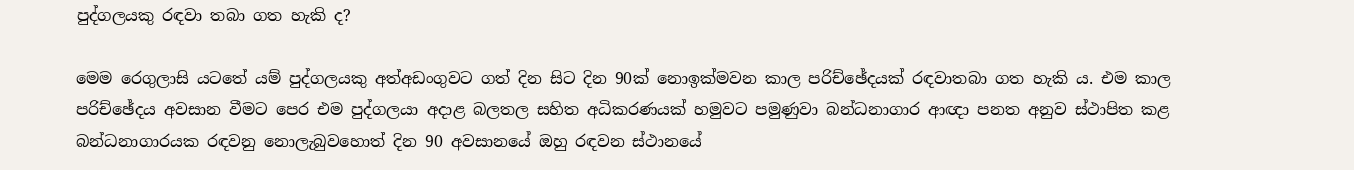පුද්ගලයකු රඳවා තබා ගත හැකි ද?

මෙම රෙගුලාසි යටතේ යම් පුද්ගලයකු අත්අඩංගුවට ගත් දින සිට දින 90ක් නොඉක්මවන කාල පරිච්ඡේදයක් රඳවාතබා ගත හැකි ය. එම කාල පරිච්ඡේදය අවසාන වීමට පෙර එම පුද්ගලයා අදාළ බලතල සහිත අධිකරණයක් හමුවට පමුණුවා බන්ධනාගාර ආඥා පනත අනුව ස්ථාපිත කළ බන්ධනාගාරයක රඳවනු නොලැබුවහොත් දින 90 අවසානයේ ඔහු රඳවන ස්ථානයේ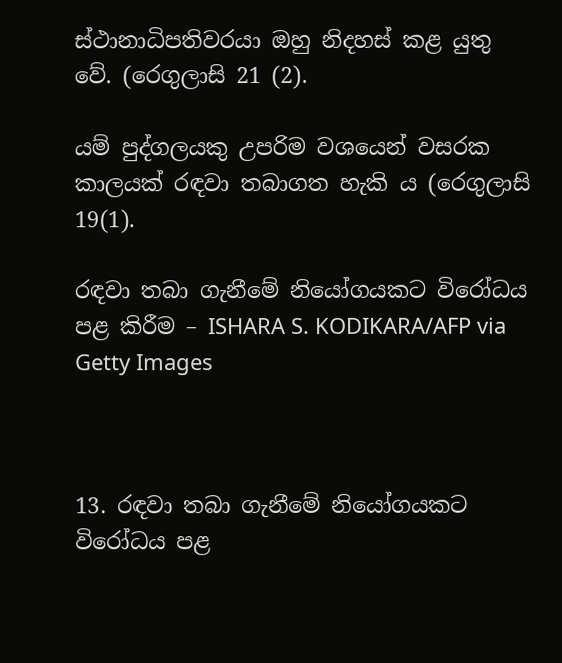ස්ථානාධිපතිවරයා ඔහු නිදහස් කළ යුතු වේ. (රෙගුලාසි 21 (2).

යම් පුද්ගලයකු උපරිම වශයෙන් වසරක කාලයක් රඳවා තබාගත හැකි ය (රෙගුලාසි 19(1).

රඳවා තබා ගැනීමේ නියෝගයකට විරෝධය පළ කිරීම – ISHARA S. KODIKARA/AFP via Getty Images



13. රඳවා තබා ගැනීමේ නියෝගයකට විරෝධය පළ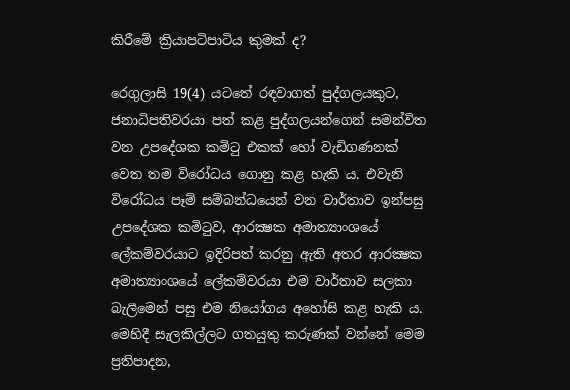කිරීමේ ක්‍රියාපටිපාටිය කුමක් ද?

රෙගුලාසි 19(4) යටතේ රඳවාගත් පුද්ගලයකුට, ජනාධිපතිවරයා පත් කළ පුද්ගලයන්ගෙන් සමන්විත වන උපදේශක කමිටු එකක් හෝ වැඩිගණනක් වෙත තම විරෝධය ගොනු කළ හැකි ය. එවැනි විරෝධය පෑම් සම්බන්ධයෙන් වන වාර්තාව ඉන්පසු උපදේශක කමිටුව, ආරක්‍ෂක අමාත්‍යාංශයේ ලේකම්වරයාට ඉදිරිපත් කරනු ඇති අතර ආරක්‍ෂක අමාත්‍යාංශයේ ලේකම්වරයා එම වාර්තාව සලකා බැලීමෙන් පසු එම නියෝගය අහෝසි කළ හැකි ය. මෙහිදී සැලකිල්ලට ගතයුතු කරුණක් වන්නේ මෙම ප්‍රතිපාදන,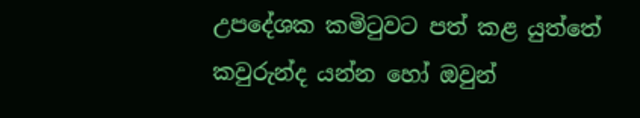උපදේශක කමිටුවට පත් කළ යුත්තේ කවුරුන්ද යන්න හෝ ඔවුන්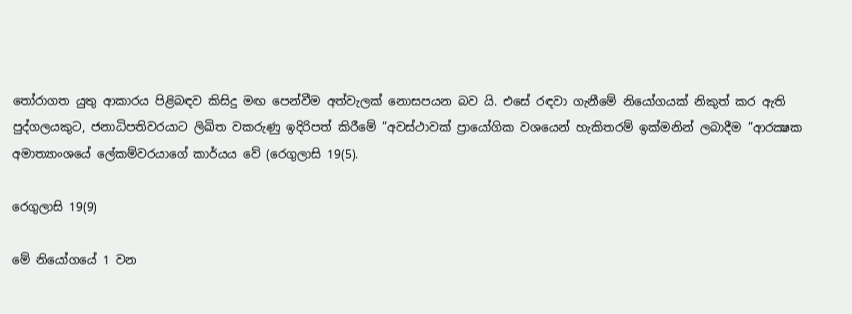තෝරාගත යුතු ආකාරය පිළිබඳව කිසිදු මඟ පෙන්වීම අත්වැලක් නොසපයන බව යි. එසේ රඳවා ගැනීමේ නියෝගයක් නිකුත් කර ඇති පුද්ගලයකුට, ජනාධිපතිවරයාට ලිඛිත වකරුණු ඉදිරිපත් කිරීමේ ”අවස්ථාවක් ප්‍රායෝගික වශයෙන් හැකිතරම් ඉක්මනින් ලබාදීම ”ආරක්‍ෂක අමාත්‍යාංශයේ ලේකම්වරයාගේ කාර්යය වේ (රෙගුලාසි 19(5).

රෙගුලාසි 19(9)

මේ නියෝගයේ 1 වන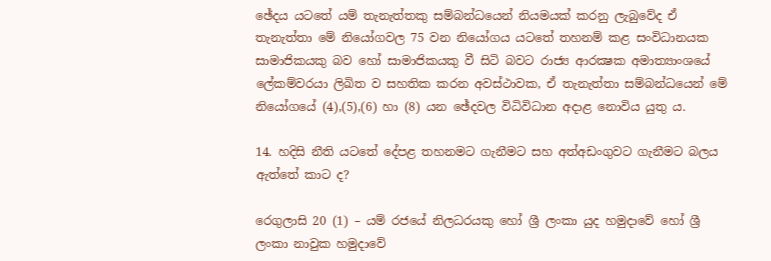ඡේදය යටතේ යම් තැනැත්තකු සම්බන්ධයෙන් නියමයක් කරනු ලැබුවේද ඒ තැනැත්තා මේ නියෝගවල 75 වන නියෝගය යටතේ තහනම් කළ සංවිධානයක සාමාජිකයකු බව හෝ සාමාජිකයකු වී සිටි බවට රාජ්‍ය ආරක්‍ෂක අමාත්‍යාංශයේ ලේකම්වරයා ලිඛිත ව සහතික කරන අවස්ථාවක, ඒ තැනැත්තා සම්බන්ධයෙන් මේ නියෝගයේ (4),(5),(6) හා (8) යන ඡේදවල විධිවිධාන අදාළ නොවිය යුතු ය.

14. හදිසි නීති යටතේ දේපළ තහනමට ගැනීමට සහ අත්අඩංගුවට ගැනීමට බලය ඇත්තේ කාට ද?

රෙගුලාසි 20 (1) – යම් රජයේ නිලධරයකු හෝ ශ්‍රී ලංකා යුද හමුදාවේ හෝ ශ්‍රී ලංකා නාවුක හමුදාවේ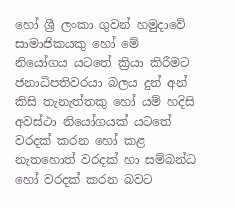හෝ ශ්‍රී ලංකා ගුවන් හමුදාවේ සාමාජිකයකු හෝ මේ නියෝගය යටතේ ක්‍රියා කිරීමට ජනාධිපතිවරයා බලය දුන් අන් කිසි තැනැත්තකු හෝ යම් හදිසි අවස්ථා නියෝගයක් යටතේ වරදක් කරන හෝ කළ නැතහොත් වරදක් හා සම්බන්ධ හෝ වරදක් කරන බවට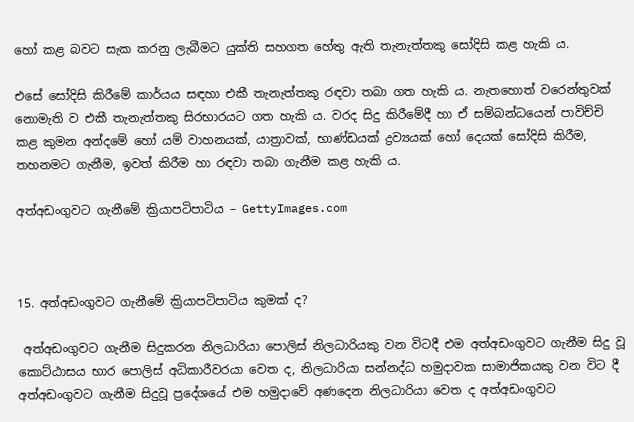හෝ කළ බවට සැක කරනු ලැබීමට යුක්ති සහගත හේතු ඇති තැනැත්තකු සෝදිසි කළ හැකි ය.

එසේ සෝදිසි කිරීමේ කාර්යය සඳහා එකී තැනැත්තකු රඳවා තබා ගත හැකි ය. නැතහොත් වරෙන්තුවක් නොමැති ව එකී තැනැත්තකු සිරභාරයට ගත හැකි ය. වරද සිදු කිරීමේදී හා ඒ සම්බන්ධයෙන් පාවිච්චි කළ කුමන අන්දමේ හෝ යම් වාහනයක්, යාත්‍රාවක්, භාණ්ඩයක් ද්‍රව්‍යයක් හෝ දෙයක් සෝදිසි කිරීම, තහනමට ගැනීම, ඉවත් කිරීම හා රඳවා තබා ගැනීම කළ හැකි ය.

අත්අඩංගුවට ගැනීමේ ක්‍රියාපටිපාටිය – GettyImages.com



15. අත්අඩංගුවට ගැනීමේ ක්‍රියාපටිපාටිය කුමක් ද?

 අත්අඩංගුවට ගැනීම සිදුකරන නිලධාරියා පොලිස් නිලධාරියකු වන විටදී එම අත්අඩංගුවට ගැනීම සිදු වූ කොට්ඨාසය භාර පොලිස් අධිකාරීවරයා වෙත ද, නිලධාරියා සන්නද්ධ හමුදාවක සාමාජිකයකු වන විට දී අත්අඩංගුවට ගැනීම සිදුවූ ප්‍රදේශයේ එම හමුදාවේ අණදෙන නිලධාරියා වෙත ද අත්අඩංගුවට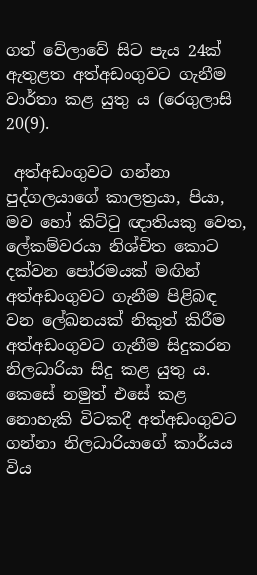ගත් වේලාවේ සිට පැය 24ක් ඇතුළත අත්අඩංගුවට ගැනීම වාර්තා කළ යුතු ය (රෙගුලාසි 20(9).

 අත්අඩංගුවට ගන්නා පුද්ගලයාගේ කාලත්‍රයා, පියා, මව හෝ කිට්ටු ඥාතියකු වෙත, ලේකම්වරයා නිශ්චිත කොට දක්වන පෝරමයක් මඟින් අත්අඩංගුවට ගැනීම පිළිබඳ වන ලේඛනයක් නිකුත් කිරීම අත්අඩංගුවට ගැනීම සිදුකරන නිලධාරියා සිදු කළ යුතු ය. කෙසේ නමුත් එසේ කළ නොහැකි විටකදී අත්අඩංගුවට ගන්නා නිලධාරියාගේ කාර්යය විය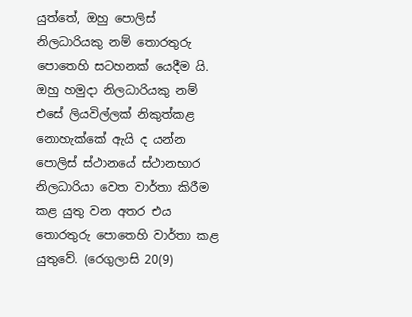යුත්තේ, ඔහු පොලිස් නිලධාරියකු නම් තොරතුරු පොතෙහි සටහනක් යෙදීම යි. ඔහු හමුදා නිලධාරියකු නම් එසේ ලියවිල්ලක් නිකුත්කළ නොහැක්කේ ඇයි ද යන්න පොලිස් ස්ථානයේ ස්ථානභාර නිලධාරියා වෙත වාර්තා කිරීම කළ යුතු වන අතර එය තොරතුරු පොතෙහි වාර්තා කළ යුතුවේ. (රෙගුලාසි 20(9)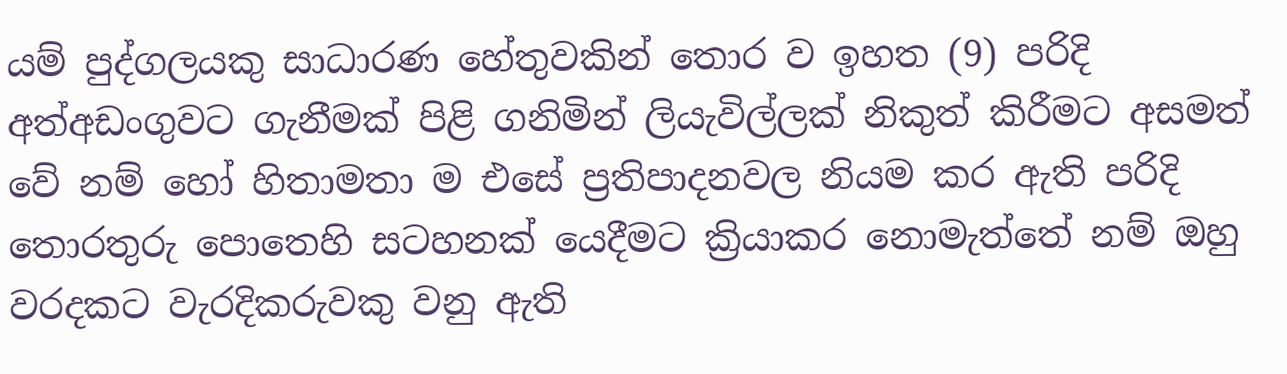යම් පුද්ගලයකු සාධාරණ හේතුවකින් තොර ව ඉහත (9) පරිදි අත්අඩංගුවට ගැනීමක් පිළි ගනිමින් ලියැවිල්ලක් නිකුත් කිරීමට අසමත් වේ නම් හෝ හිතාමතා ම එසේ ප්‍රතිපාදනවල නියම කර ඇති පරිදි තොරතුරු පොතෙහි සටහනක් යෙදීමට ක්‍රියාකර නොමැත්තේ නම් ඔහු වරදකට වැරදිකරුවකු වනු ඇති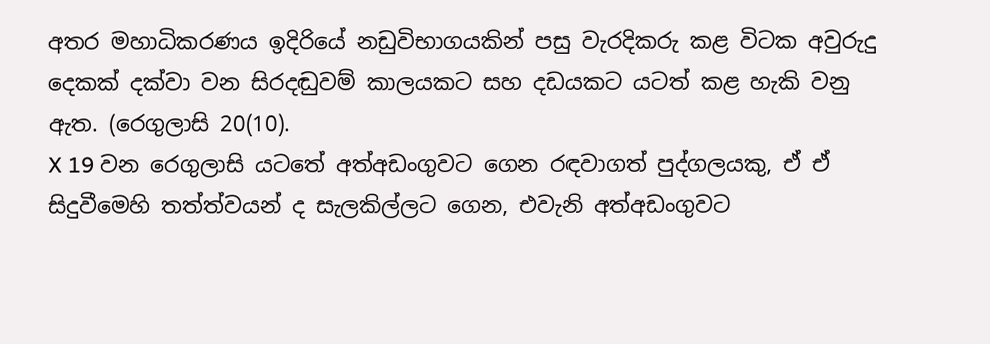අතර මහාධිකරණය ඉදිරියේ නඩුවිභාගයකින් පසු වැරදිකරු කළ විටක අවුරුදු දෙකක් දක්වා වන සිරදඬුවම් කාලයකට සහ දඩයකට යටත් කළ හැකි වනු ඇත. (රෙගුලාසි 20(10).
X 19 වන රෙගුලාසි යටතේ අත්අඩංගුවට ගෙන රඳවාගත් පුද්ගලයකු, ඒ ඒ සිදුවීමෙහි තත්ත්වයන් ද සැලකිල්ලට ගෙන, එවැනි අත්අඩංගුවට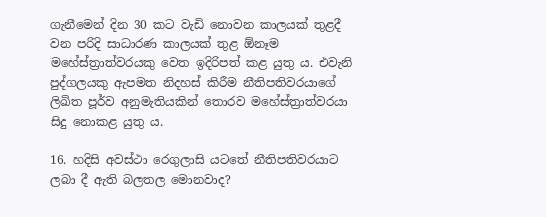ගැනීමෙන් දින 30 කට වැඩි නොවන කාලයක් තුළදී වන පරිදි සාධාරණ කාලයක් තුළ ඕනෑම මහේස්ත්‍රාත්වරයකු වෙත ඉදිරිපත් කළ යුතු ය. එවැනි පුද්ගලයකු ඇපමත නිදහස් කිරීම නීතිපතිවරයාගේ ලිඛිත පූර්ව අනුමැතියකින් තොරව මහේස්ත්‍රාත්වරයා සිදු නොකළ යුතු ය.

16. හදිසි අවස්ථා රෙගුලාසි යටතේ නීතිපතිවරයාට ලබා දී ඇති බලතල මොනවාද?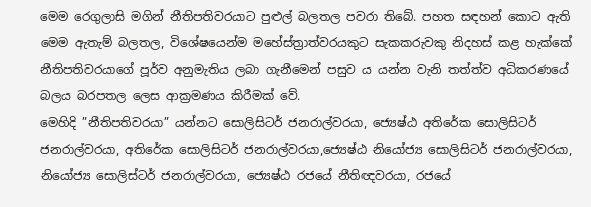මෙම රෙගුලාසි මගින් නීතිපතිවරයාට පුළුල් බලතල පවරා තිබේ. පහත සඳහන් කොට ඇති මෙම ඇතැම් බලතල, විශේෂයෙන්ම මහේස්ත්‍රාත්වරයකුට සැකකරුවකු නිදහස් කළ හැක්කේ නීතිපතිවරයාගේ පූර්ව අනුමැතිය ලබා ගැනීමෙන් පසුව ය යන්න වැනි තත්ත්ව අධිකරණයේ බලය බරපතල ලෙස ආක්‍රමණය කිරීමක් වේ.
මෙහිදි ”නීතිපතිවරයා” යන්නට සොලිසිටර් ජනරාල්වරයා, ජ්‍යෙෂ්ඨ අතිරේක සොලිසිටර් ජනරාල්වරයා, අතිරේක සොලිසිටර් ජනරාල්වරයා,ජ්‍යෙෂ්ඨ නියෝජ්‍ය සොලිසිටර් ජනරාල්වරයා, නියෝජ්‍ය සොලිස්ටර් ජනරාල්වරයා, ජ්‍යෙෂ්ඨ රජයේ නීතිඥවරයා, රජයේ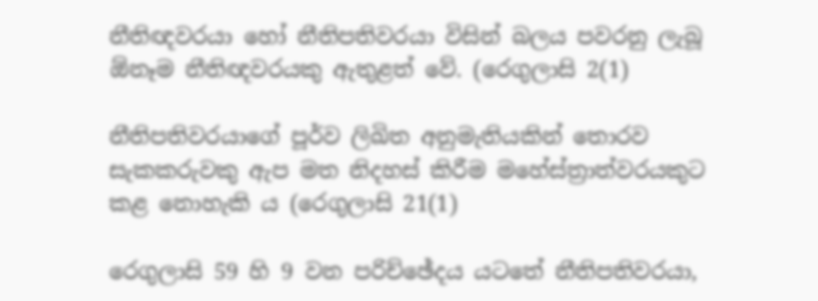නීතිඥවරයා හෝ නීතිපතිවරයා විසින් බලය පවරනු ලැබූ ඕනෑම නීතිඥවරයකු ඇතුළත් වේ. (රෙගුලාසි 2(1)

නීතිපතිවරයාගේ පූර්ව ලිඛිත අනුමැතියකින් තොරව සැකකරුවකු ඇප මත නිදහස් කිරීම මහේස්ත්‍රාත්වරයකුට කළ නොහැකි ය (රෙගුලාසි 21(1)

රෙගුලාසි 59 හි 9 වන පරිච්ඡේදය යටතේ නීතිපතිවරයා,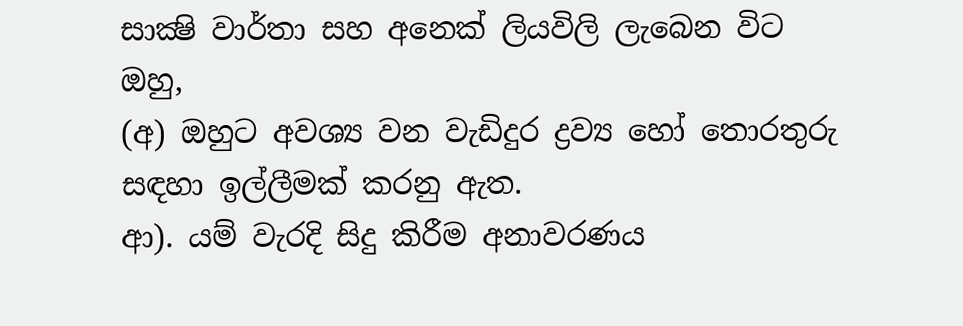සාක්‍ෂි වාර්තා සහ අනෙක් ලියවිලි ලැබෙන විට ඔහු,
(අ) ඔහුට අවශ්‍ය වන වැඩිදුර ද්‍රව්‍ය හෝ තොරතුරු සඳහා ඉල්ලීමක් කරනු ඇත.
ආ). යම් වැරදි සිදු කිරීම අනාවරණය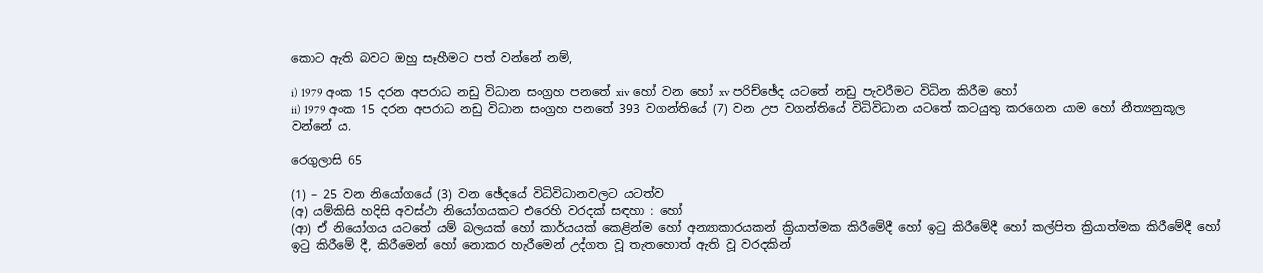කොට ඇති බවට ඔහු සෑහීමට පත් වන්නේ නම්,

i) 1979 අංක 15 දරන අපරාධ නඩු විධාන සංග්‍රහ පනතේ xiv හෝ වන හෝ xv පරිච්ඡේද යටතේ නඩු පැවරීමට විධින කිරීම හෝ
ii) 1979 අංක 15 දරන අපරාධ නඩු විධාන සංග්‍රහ පනතේ 393 වගන්තියේ (7) වන උප වගන්තියේ විධිවිධාන යටතේ කටයුතු කරගෙන යාම හෝ නීත්‍යනුකූල වන්නේ ය.

රෙගුලාසි 65

(1) – 25 වන නියෝගයේ (3) වන ඡේදයේ විධිවිධානවලට යටත්ව
(අ) යම්කිසි හදිසි අවස්ථා නියෝගයකට එරෙහි වරදක් සඳහා : හෝ
(ආ) ඒ නියෝගය යටතේ යම් බලයක් හෝ කාර්යයක් කෙළින්ම හෝ අන්‍යාකාරයකන් ක්‍රියාත්මක කිරීමේදී හෝ ඉටු කිරීමේදී හෝ කල්පිත ක්‍රියාත්මක කිරීමේදී හෝ ඉටු කිරීමේ දී, කිරීමෙන් හෝ නොකර හැරීමෙන් උද්ගත වූ තැතහොත් ඇති වූ වරදකින්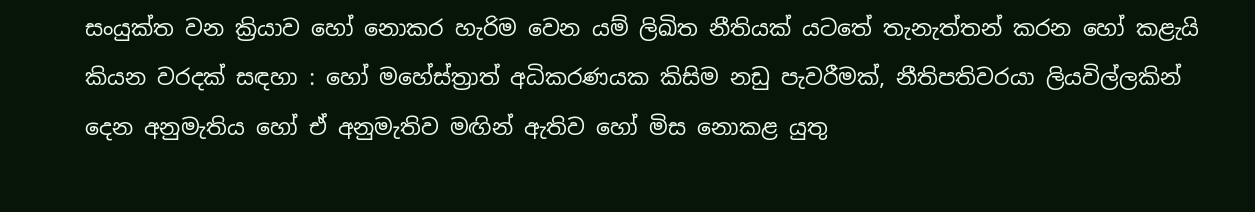සංයුක්ත වන ක්‍රියාව හෝ නොකර හැරිම වෙන යම් ලිඛිත නීතියක් යටතේ තැනැත්තන් කරන හෝ කළැයි කියන වරදක් සඳහා : හෝ මහේස්ත්‍රාත් අධිකරණයක කිසිම නඩු පැවරීමක්, නීතිපතිවරයා ලියවිල්ලකින් දෙන අනුමැතිය හෝ ඒ අනුමැතිව මඟින් ඇතිව හෝ මිස නොකළ යුතු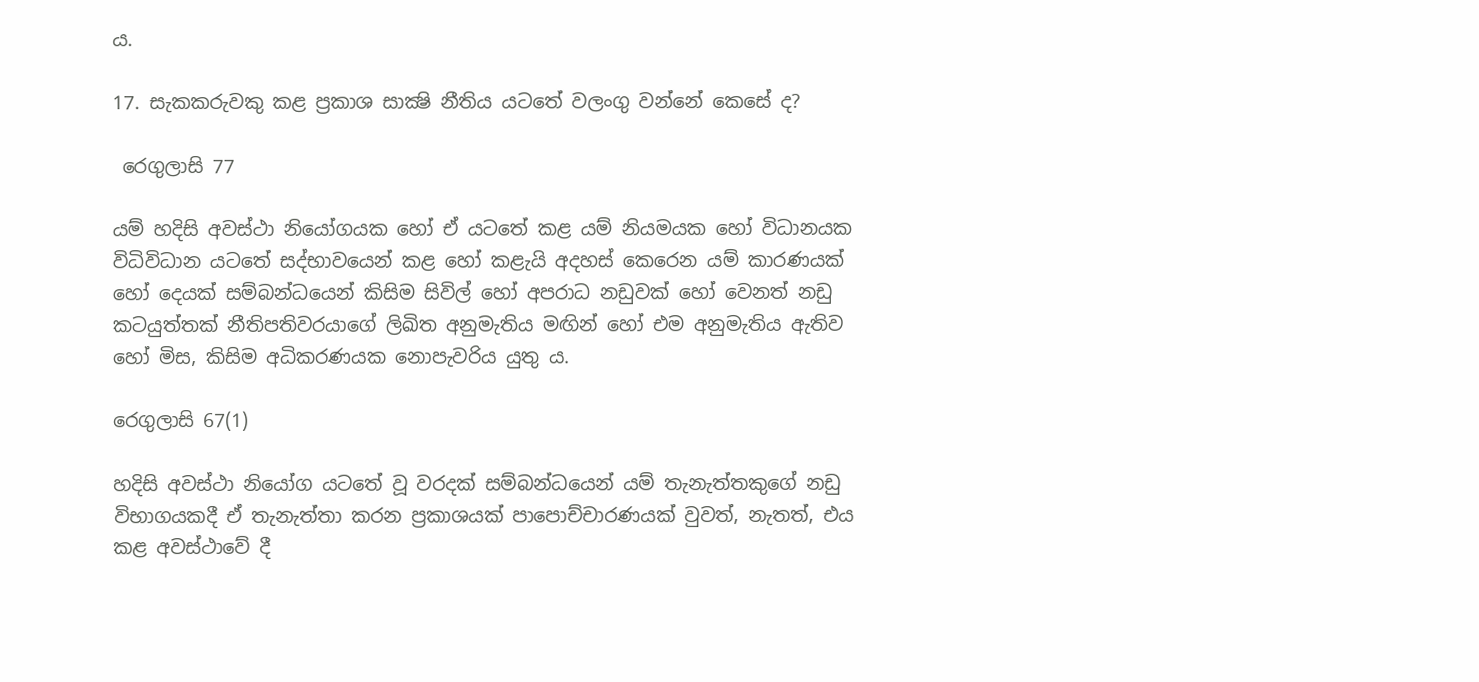ය.

17. සැකකරුවකු කළ ප්‍රකාශ සාක්‍ෂි නීතිය යටතේ වලංගු වන්නේ කෙසේ ද?

 රෙගුලාසි 77

යම් හදිසි අවස්ථා නියෝගයක හෝ ඒ යටතේ කළ යම් නියමයක හෝ විධානයක විධිවිධාන යටතේ සද්භාවයෙන් කළ හෝ කළැයි අදහස් කෙරෙන යම් කාරණයක් හෝ දෙයක් සම්බන්ධයෙන් කිසිම සිවිල් හෝ අපරාධ නඩුවක් හෝ වෙනත් නඩු කටයුත්තක් නීතිපතිවරයාගේ ලිඛිත අනුමැතිය මඟින් හෝ එම අනුමැතිය ඇතිව හෝ මිස, කිසිම අධිකරණයක නොපැවරිය යුතු ය.

රෙගුලාසි 67(1)

හදිසි අවස්ථා නියෝග යටතේ වූ වරදක් සම්බන්ධයෙන් යම් තැනැත්තකුගේ නඩු විභාගයකදී ඒ තැනැත්තා කරන ප්‍රකාශයක් පාපොච්චාරණයක් වුවත්, නැතත්, එය කළ අවස්ථාවේ දී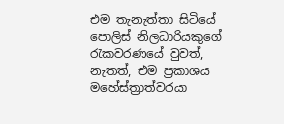එම තැනැත්තා සිටියේ පොලිස් නිලධාරියකුගේ රැකවරණයේ වුවත්, නැතත්, එම ප්‍රකාශය මහේස්ත්‍රාත්වරයා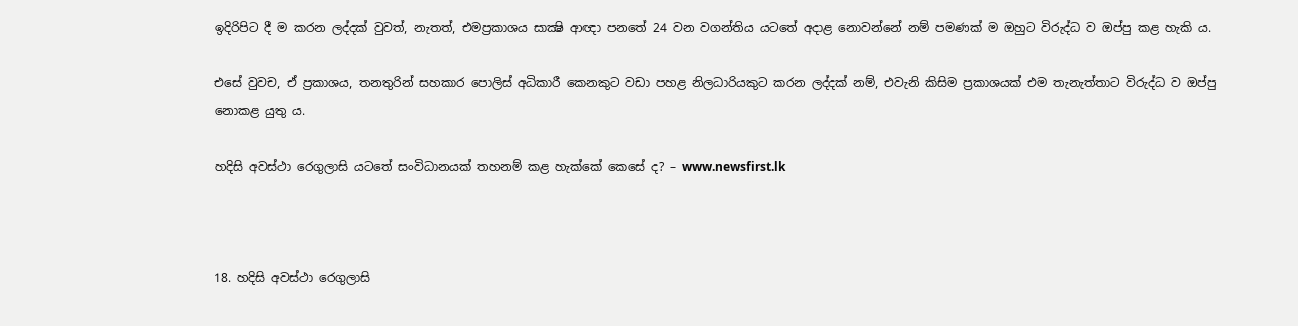ඉදිරිපිට දී ම කරන ලද්දක් වුවත්, නැතත්, එමප්‍රකාශය සාක්‍ෂි ආඥා පනතේ 24 වන වගන්තිය යටතේ අදාළ නොවන්නේ නම් පමණක් ම ඔහුට විරුද්ධ ව ඔප්පු කළ හැකි ය.

එසේ වුවච, ඒ ප්‍රකාශය, තනතුරින් සහකාර පොලිස් අධිකාරී කෙනකුට වඩා පහළ නිලධාරියකුට කරන ලද්දක් නම්, එවැනි කිසිම ප්‍රකාශයක් එම තැනැත්තාට විරුද්ධ ව ඔප්පු නොකළ යුතු ය.

හදිසි අවස්ථා රෙගුලාසි යටතේ සංවිධානයක් තහනම් කළ හැක්කේ කෙසේ ද? – www.newsfirst.lk



18. හදිසි අවස්ථා රෙගුලාසි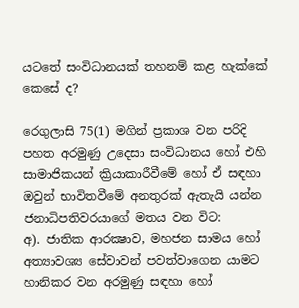යටතේ සංවිධානයක් තහනම් කළ හැක්කේ කෙසේ ද?

රෙගුලාසි 75(1) මගින් ප්‍රකාශ වන පරිදි පහත අරමුණු උදෙසා සංවිධානය හෝ එහි සාමාජිකයන් ක්‍රියාකාරීවීමේ හෝ ඒ සඳහා ඔවුන් භාවිතවීමේ අනතුරක් ඇතැයි යන්න ජනාධිපතිවරයාගේ මතය වන විට:
අ). ජාතික ආරක්‍ෂාව, මහජන සාමය හෝ අත්‍යාවශ්‍ය සේවාවන් පවත්වාගෙන යාමට හානිකර වන අරමුණු සඳහා හෝ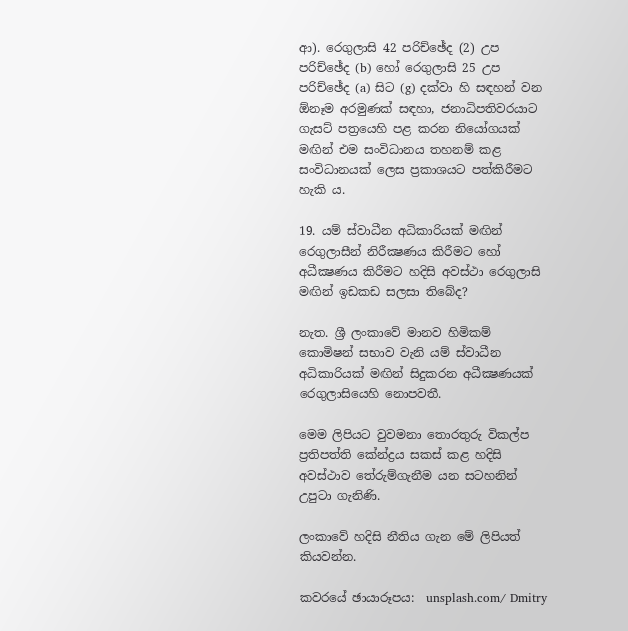ආ). රෙගුලාසි 42 පරිච්ඡේද (2) උප පරිච්ඡේද (b) හෝ රෙගුලාසි 25 උප පරිච්ඡේද (a) සිට (g) දක්වා හි සඳහන් වන ඕනෑම අරමුණක් සඳහා, ජනාධිපතිවරයාට ගැසට් පත්‍රයෙහි පළ කරන නියෝගයක් මඟින් එම සංවිධානය තහනම් කළ සංවිධානයක් ලෙස ප්‍රකාශයට පත්කිරීමට හැකි ය.

19. යම් ස්වාධීන අධිකාරියක් මඟින් රෙගුලාසීන් නිරීක්‍ෂණය කිරීමට හෝ අධීක්‍ෂණය කිරීමට හදිසි අවස්ථා රෙගුලාසි මඟින් ඉඩකඩ සලසා තිබේද?

නැත. ශ්‍රී ලංකාවේ මානව හිමිකම් කොමිෂන් සභාව වැනි යම් ස්වාධීන අධිකාරියක් මඟින් සිදුකරන අධීක්‍ෂණයක් රෙගුලාසියෙහි නොපවතී.

මෙම ලිපියට වුවමනා තොරතුරු විකල්ප ප්‍රතිපත්ති කේන්ද්‍රය සකස් කළ හදිසි අවස්ථාව තේරුම්ගැනීම යන සටහනින් උපුටා ගැනිණි.

ලංකාවේ හදිසි නීතිය ගැන මේ ලිපියත් කියවන්න.

කවරයේ ඡායාරූපය:  unsplash.com/ Dmitry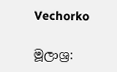Vechorko

මූලාශ්‍ර: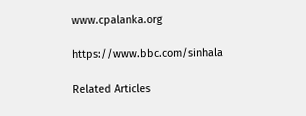www.cpalanka.org

https://www.bbc.com/sinhala

Related Articles